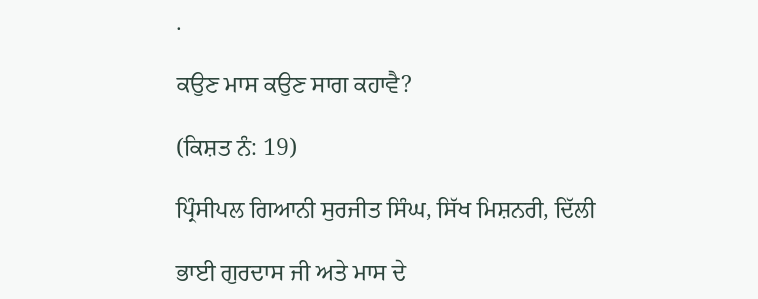.

ਕਉਣ ਮਾਸ ਕਉਣ ਸਾਗ ਕਹਾਵੈ?

(ਕਿਸ਼ਤ ਨੰ: 19)

ਪ੍ਰਿੰਸੀਪਲ ਗਿਆਨੀ ਸੁਰਜੀਤ ਸਿੰਘ, ਸਿੱਖ ਮਿਸ਼ਨਰੀ, ਦਿੱਲੀ

ਭਾਈ ਗੁਰਦਾਸ ਜੀ ਅਤੇ ਮਾਸ ਦੇ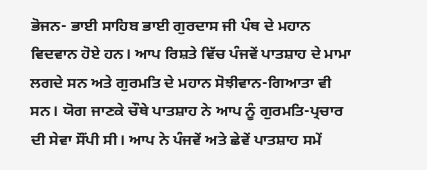ਭੋਜਨ- ਭਾਈ ਸਾਹਿਬ ਭਾਈ ਗੁਰਦਾਸ ਜੀ ਪੰਥ ਦੇ ਮਹਾਨ ਵਿਦਵਾਨ ਹੋਏ ਹਨ। ਆਪ ਰਿਸ਼ਤੇ ਵਿੱਚ ਪੰਜਵੇਂ ਪਾਤਸ਼ਾਹ ਦੇ ਮਾਮਾ ਲਗਦੇ ਸਨ ਅਤੇ ਗੁਰਮਤਿ ਦੇ ਮਹਾਨ ਸੋਝੀਵਾਨ-ਗਿਆਤਾ ਵੀ ਸਨ। ਯੋਗ ਜਾਣਕੇ ਚੌਥੇ ਪਾਤਸ਼ਾਹ ਨੇ ਆਪ ਨੂੰ ਗੁਰਮਤਿ-ਪ੍ਰਚਾਰ ਦੀ ਸੇਵਾ ਸੌਂਪੀ ਸੀ। ਆਪ ਨੇ ਪੰਜਵੇਂ ਅਤੇ ਛੇਵੇਂ ਪਾਤਸ਼ਾਹ ਸਮੇਂ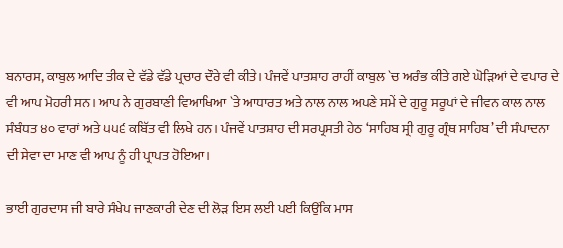ਬਨਾਰਸ, ਕਾਬੁਲ ਆਦਿ ਤੀਕ ਦੇ ਵੱਡੇ ਵੱਡੇ ਪ੍ਰਚਾਰ ਦੌਰੇ ਵੀ ਕੀਤੇ। ਪੰਜਵੇਂ ਪਾਤਸ਼ਾਹ ਰਾਹੀਂ ਕਾਬੁਲ `ਚ ਅਰੰਭ ਕੀਤੇ ਗਏ ਘੋੜਿਆਂ ਦੇ ਵਪਾਰ ਦੇ ਵੀ ਆਪ ਮੋਹਰੀ ਸਨ। ਆਪ ਨੇ ਗੁਰਬਾਣੀ ਵਿਆਖਿਆ `ਤੇ ਆਧਾਰਤ ਅਤੇ ਨਾਲ ਨਾਲ ਅਪਣੇ ਸਮੇਂ ਦੇ ਗੁਰੂ ਸਰੂਪਾਂ ਦੇ ਜੀਵਨ ਕਾਲ ਨਾਲ ਸੰਬੰਧਤ ੪੦ ਵਾਰਾਂ ਅਤੇ ੫੫੬ ਕਬਿੱਤ ਵੀ ਲਿਖੇ ਹਨ। ਪੰਜਵੇਂ ਪਾਤਸ਼ਾਹ ਦੀ ਸਰਪ੍ਰਸਤੀ ਹੇਠ ‘ਸਾਹਿਬ ਸ੍ਰੀ ਗੁਰੂ ਗ੍ਰੰਥ ਸਾਹਿਬ’ ਦੀ ਸੰਪਾਦਨਾ ਦੀ ਸੇਵਾ ਦਾ ਮਾਣ ਵੀ ਆਪ ਨੂੰ ਹੀ ਪ੍ਰਾਪਤ ਹੋਇਆ।

ਭਾਈ ਗੁਰਦਾਸ ਜੀ ਬਾਰੇ ਸੰਖੇਪ ਜਾਣਕਾਰੀ ਦੇਣ ਦੀ ਲੋੜ ਇਸ ਲਈ ਪਈ ਕਿਉਂਕਿ ਮਾਸ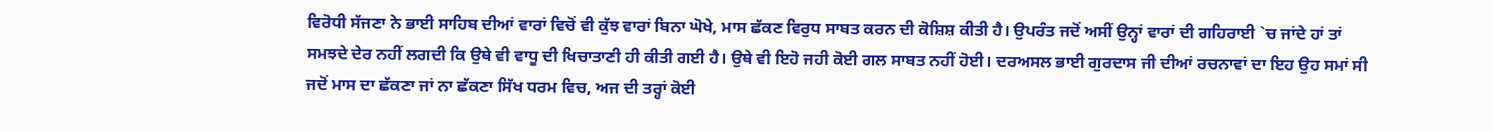ਵਿਰੋਧੀ ਸੱਜਣਾ ਨੇ ਭਾਈ ਸਾਹਿਬ ਦੀਆਂ ਵਾਰਾਂ ਵਿਚੋਂ ਵੀ ਕੁੱਝ ਵਾਰਾਂ ਬਿਨਾ ਘੋਖੇ, ਮਾਸ ਛੱਕਣ ਵਿਰੁਧ ਸਾਬਤ ਕਰਨ ਦੀ ਕੋਸ਼ਿਸ਼ ਕੀਤੀ ਹੈ। ਉਪਰੰਤ ਜਦੋਂ ਅਸੀਂ ਉਨ੍ਹਾਂ ਵਾਰਾਂ ਦੀ ਗਹਿਰਾਈ `ਚ ਜਾਂਦੇ ਹਾਂ ਤਾਂ ਸਮਝਦੇ ਦੇਰ ਨਹੀਂ ਲਗਦੀ ਕਿ ਉਥੇ ਵੀ ਵਾਧੂ ਦੀ ਖਿਚਾਤਾਣੀ ਹੀ ਕੀਤੀ ਗਈ ਹੈ। ਉਥੇ ਵੀ ਇਹੋ ਜਹੀ ਕੋਈ ਗਲ ਸਾਬਤ ਨਹੀਂ ਹੋਈ। ਦਰਅਸਲ ਭਾਈ ਗੁਰਦਾਸ ਜੀ ਦੀਆਂ ਰਚਨਾਵਾਂ ਦਾ ਇਹ ਉਹ ਸਮਾਂ ਸੀ ਜਦੋਂ ਮਾਸ ਦਾ ਛੱਕਣਾ ਜਾਂ ਨਾ ਛੱਕਣਾ ਸਿੱਖ ਧਰਮ ਵਿਚ, ਅਜ ਦੀ ਤਰ੍ਹਾਂ ਕੋਈ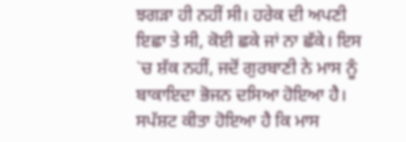ਝਗੜਾ ਹੀ ਨਹੀਂ ਸੀ। ਹਰੇਕ ਦੀ ਅਪਣੀ ਇਛਾ ਤੇ ਸੀ, ਕੋਈ ਛਕੇ ਜਾਂ ਨਾ ਛੱਕੇ। ਇਸ `ਚ ਸ਼ੱਕ ਨਹੀਂ, ਜਦੋਂ ਗੁਰਬਾਣੀ ਨੇ ਮਾਸ ਨੂੰ ਬਾਕਾਇਦਾ ਭੋਜਨ ਦਸਿਆ ਹੋਇਆ ਹੈ। ਸਪੱਸ਼ਟ ਕੀਤਾ ਹੋਇਆ ਹੈ ਕਿ ਮਾਸ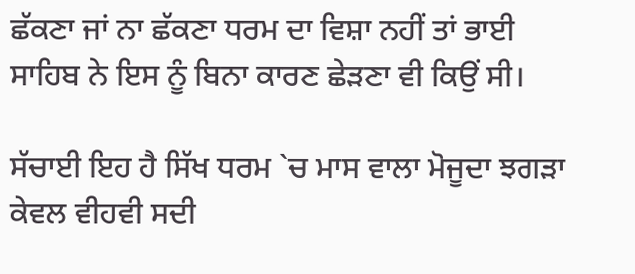ਛੱਕਣਾ ਜਾਂ ਨਾ ਛੱਕਣਾ ਧਰਮ ਦਾ ਵਿਸ਼ਾ ਨਹੀਂ ਤਾਂ ਭਾਈ ਸਾਹਿਬ ਨੇ ਇਸ ਨੂੰ ਬਿਨਾ ਕਾਰਣ ਛੇੜਣਾ ਵੀ ਕਿਉਂ ਸੀ।

ਸੱਚਾਈ ਇਹ ਹੈ ਸਿੱਖ ਧਰਮ `ਚ ਮਾਸ ਵਾਲਾ ਮੋਜੂਦਾ ਝਗੜਾ ਕੇਵਲ ਵੀਹਵੀ ਸਦੀ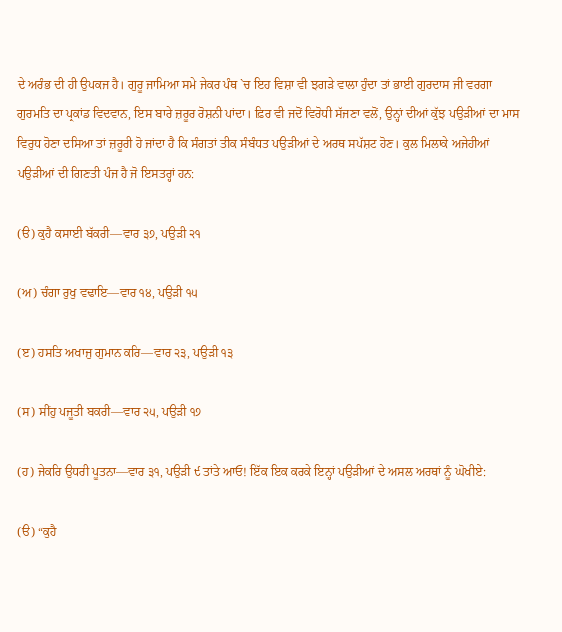ਦੇ ਅਰੰਭ ਦੀ ਹੀ ਉਪਕਜ ਹੈ। ਗੁਰੂ ਜਾਮਿਆ ਸਮੇ ਜੇਕਰ ਪੰਥ `ਚ ਇਹ ਵਿਸ਼ਾ ਵੀ ਝਗੜੇ ਵਾਲਾ ਹੁੰਦਾ ਤਾਂ ਭਾਈ ਗੁਰਦਾਸ ਜੀ ਵਰਗਾ ਗੁਰਮਤਿ ਦਾ ਪ੍ਰਕਾਂਡ ਵਿਦਵਾਨ, ਇਸ ਬਾਰੇ ਜ਼ਰੂਰ ਰੋਸ਼ਨੀ ਪਾਂਦਾ। ਫ਼ਿਰ ਵੀ ਜਦੋਂ ਵਿਰੋਧੀ ਸੱਜਣਾ ਵਲੋਂ, ਉਨ੍ਹਾਂ ਦੀਆਂ ਕੁੱਝ ਪਉੜੀਆਂ ਦਾ ਮਾਸ ਵਿਰੁਧ ਹੋਣਾ ਦਸਿਆ ਤਾਂ ਜ਼ਰੂਰੀ ਹੋ ਜਾਂਦਾ ਹੈ ਕਿ ਸੰਗਤਾਂ ਤੀਕ ਸੰਬੰਧਤ ਪਉੜੀਆਂ ਦੇ ਅਰਥ ਸਪੱਸ਼ਟ ਹੋਣ। ਕੁਲ ਮਿਲਾਕੇ ਅਜੇਹੀਆਂ ਪਉੜੀਆਂ ਦੀ ਗਿਣਤੀ ਪੰਜ ਹੈ ਜੋ ਇਸਤਰ੍ਹਾਂ ਹਨ:

(ੳ) ਕੁਹੈ ਕਸਾਈ ਬੱਕਰੀ—ਵਾਰ ੩੭, ਪਉੜੀ ੨੧

(ਅ) ਚੰਗਾ ਰੁਖੁ ਵਢਾਇ—ਵਾਰ ੧੪, ਪਉੜੀ ੧੫

(ੲ) ਹਸਤਿ ਅਖਾਜੁ ਗੁਮਾਨ ਕਰਿ—ਵਾਰ ੨੩, ਪਉੜੀ ੧੩

(ਸ) ਸੀਂਹੁ ਪਜੂਤੀ ਬਕਰੀ—ਵਾਰ ੨੫, ਪਉੜੀ ੧੭

(ਹ) ਜੇਕਰਿ ਉਧਰੀ ਪੂਤਨਾ—ਵਾਰ ੩੧, ਪਉੜੀ ੯ ਤਾਂਤੇ ਆਓ! ਇੱਕ ਇਕ ਕਰਕੇ ਇਨ੍ਹਾਂ ਪਉੜੀਆਂ ਦੇ ਅਸਲ ਅਰਥਾਂ ਨੂੰ ਘੋਖੀਏ:

(ੳ) “ਕੁਹੈ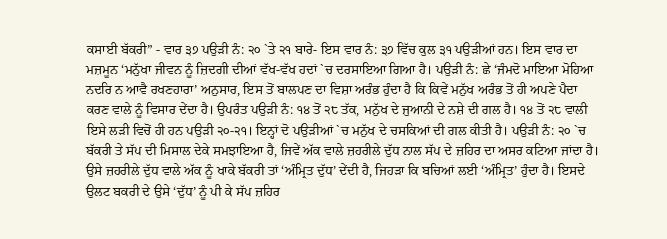ਕਸਾਈ ਬੱਕਰੀ” - ਵਾਰ ੩੭ ਪਉੜੀ ਨੰ: ੨੦ `ਤੇ ੨੧ ਬਾਰੇ- ਇਸ ਵਾਰ ਨੰ: ੩੭ ਵਿੱਚ ਕੁਲ ੩੧ ਪਉੜੀਆਂ ਹਨ। ਇਸ ਵਾਰ ਦਾ ਮਜ਼ਮੂਨ ‘ਮਨੁੱਖਾ ਜੀਵਨ ਨੂੰ ਜ਼ਿਦਗੀ ਦੀਆਂ ਵੱਖ-ਵੱਖ ਹਦਾਂ `ਚ ਦਰਸਾਇਆ ਗਿਆ ਹੈ। ਪਉੜੀ ਨੰ: ਛੇ ‘ਜੰਮਦੋ ਮਾਇਆ ਮੋਹਿਆ ਨਦਰਿ ਨ ਆਵੈ ਰਖਣਹਾਰਾ’ ਅਨੁਸਾਰ, ਇਸ ਤੋਂ ਬਾਲਪਣ ਦਾ ਵਿਸ਼ਾ ਅਰੰਭ ਹੁੰਦਾ ਹੈ ਕਿ ਕਿਵੇਂ ਮਨੁੱਖ ਅਰੰਭ ਤੋਂ ਹੀ ਅਪਣੇ ਪੈਦਾ ਕਰਣ ਵਾਲੇ ਨੂੰ ਵਿਸਾਰ ਦੇਂਦਾ ਹੈ। ਉਪਰੰਤ ਪਉੜੀ ਨੰ: ੧੪ ਤੋਂ ੨੮ ਤੱਕ, ਮਨੁੱਖ ਦੇ ਜੁਆਨੀ ਦੇ ਨਸ਼ੇ ਦੀ ਗਲ ਹੈ। ੧੪ ਤੋਂ ੨੮ ਵਾਲੀ ਇਸੇ ਲੜੀ ਵਿਚੋਂ ਹੀ ਹਨ ਪਉੜੀ ੨੦-੨੧। ਇਨ੍ਹਾਂ ਦੋ ਪਉੜੀਆਂ `ਚ ਮਨੁੱਖ ਦੇ ਚਸਕਿਆਂ ਦੀ ਗਲ ਕੀਤੀ ਹੈ। ਪਉੜੀ ਨੰ: ੨੦ `ਚ ਬੱਕਰੀ ਤੇ ਸੱਪ ਦੀ ਮਿਸਾਲ ਦੇਕੇ ਸਮਝਾਇਆ ਹੈ, ਜਿਵੇਂ ਅੱਕ ਵਾਲੇ ਜ਼ਹਰੀਲੇ ਦੁੱਧ ਨਾਲ ਸੱਪ ਦੇ ਜ਼ਹਿਰ ਦਾ ਅਸਰ ਕਟਿਆ ਜਾਂਦਾ ਹੈ। ਉਸੇ ਜ਼ਹਰੀਲੇ ਦੁੱਧ ਵਾਲੇ ਅੱਕ ਨੂੰ ਖਾਕੇ ਬੱਕਰੀ ਤਾਂ ‘ਅੰਮ੍ਰਿਤ ਦੁੱਧ’ ਦੇਂਦੀ ਹੈ, ਜਿਹੜਾ ਕਿ ਬਚਿਆਂ ਲਈ ‘ਅੰਮ੍ਰਿਤ’ ਹੁੰਦਾ ਹੈ। ਇਸਦੇ ਉਲਟ ਬਕਰੀ ਦੇ ਉਸੇ ‘ਦੁੱਧ’ ਨੂੰ ਪੀ ਕੇ ਸੱਪ ਜ਼ਹਿਰ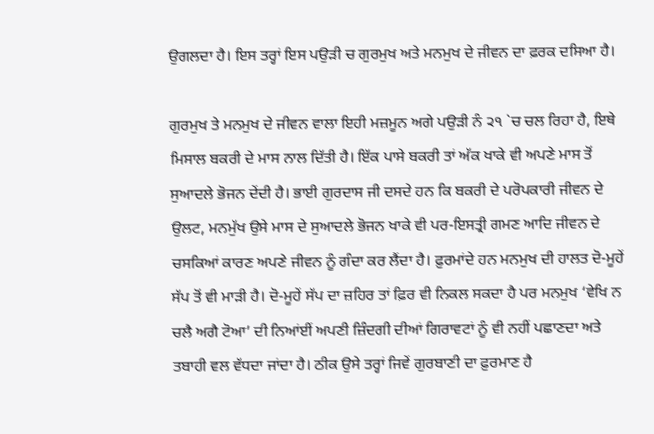ਉਗਲਦਾ ਹੈ। ਇਸ ਤਰ੍ਹਾਂ ਇਸ ਪਉੜੀ ਚ ਗੁਰਮੁਖ ਅਤੇ ਮਨਮੁਖ ਦੇ ਜੀਵਨ ਦਾ ਫ਼ਰਕ ਦਸਿਆ ਹੈ।

ਗੁਰਮੁਖ ਤੇ ਮਨਮੁਖ ਦੇ ਜੀਵਨ ਵਾਲਾ ਇਹੀ ਮਜ਼ਮੂਨ ਅਗੇ ਪਉੜੀ ਨੰ ੨੧ `ਚ ਚਲ ਰਿਹਾ ਹੈ, ਇਥੇ ਮਿਸਾਲ ਬਕਰੀ ਦੇ ਮਾਸ ਨਾਲ ਦਿੱਤੀ ਹੈ। ਇੱਕ ਪਾਸੇ ਬਕਰੀ ਤਾਂ ਅੱਕ ਖਾਕੇ ਵੀ ਅਪਣੇ ਮਾਸ ਤੋਂ ਸੁਆਦਲੇ ਭੋਜਨ ਦੇਂਦੀ ਹੈ। ਭਾਈ ਗੁਰਦਾਸ ਜੀ ਦਸਦੇ ਹਨ ਕਿ ਬਕਰੀ ਦੇ ਪਰੋਪਕਾਰੀ ਜੀਵਨ ਦੇ ਉਲਟ, ਮਨਮੁੱਖ ਉਸੇ ਮਾਸ ਦੇ ਸੁਆਦਲੇ ਭੋਜਨ ਖਾਕੇ ਵੀ ਪਰ-ਇਸਤ੍ਰੀ ਗਮਣ ਆਦਿ ਜੀਵਨ ਦੇ ਚਸਕਿਆਂ ਕਾਰਣ ਅਪਣੇ ਜੀਵਨ ਨੂੰ ਗੰਦਾ ਕਰ ਲੈਂਦਾ ਹੈ। ਫ਼ੁਰਮਾਂਦੇ ਹਨ ਮਨਮੁਖ ਦੀ ਹਾਲਤ ਦੋ-ਮੂਹੇਂ ਸੱਪ ਤੋਂ ਵੀ ਮਾੜੀ ਹੈ। ਦੋ-ਮੂਹੇਂ ਸੱਪ ਦਾ ਜ਼ਹਿਰ ਤਾਂ ਫ਼ਿਰ ਵੀ ਨਿਕਲ ਸਕਦਾ ਹੈ ਪਰ ਮਨਮੁਖ ‘ਵੇਖਿ ਨ ਚਲੈ ਅਗੈ ਟੋਆ’ ਦੀ ਨਿਆਂਈਂ ਅਪਣੀ ਜ਼ਿੰਦਗੀ ਦੀਆਂ ਗਿਰਾਵਟਾਂ ਨੂੰ ਵੀ ਨਹੀਂ ਪਛਾਣਦਾ ਅਤੇ ਤਬਾਹੀ ਵਲ ਵੱਧਦਾ ਜਾਂਦਾ ਹੈ। ਠੀਕ ਉਸੇ ਤਰ੍ਹਾਂ ਜਿਵੇਂ ਗੁਰਬਾਣੀ ਦਾ ਫ਼ੁਰਮਾਣ ਹੈ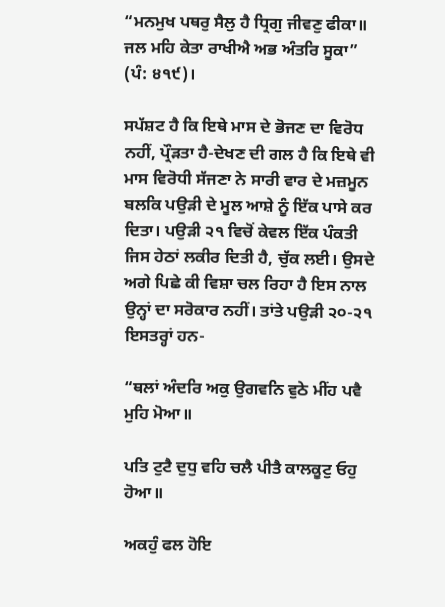“ਮਨਮੁਖ ਪਥਰੁ ਸੈਲੁ ਹੈ ਧ੍ਰਿਗੁ ਜੀਵਣੁ ਫੀਕਾ॥ ਜਲ ਮਹਿ ਕੇਤਾ ਰਾਖੀਐ ਅਭ ਅੰਤਰਿ ਸੂਕਾ” (ਪੰ: ੪੧੯)।

ਸਪੱਸ਼ਟ ਹੈ ਕਿ ਇਥੇ ਮਾਸ ਦੇ ਭੋਜਣ ਦਾ ਵਿਰੋਧ ਨਹੀਂ, ਪ੍ਰੌੜਤਾ ਹੈ-ਦੇਖਣ ਦੀ ਗਲ ਹੈ ਕਿ ਇਥੇ ਵੀ ਮਾਸ ਵਿਰੋਧੀ ਸੱਜਣਾ ਨੇ ਸਾਰੀ ਵਾਰ ਦੇ ਮਜ਼ਮੂਨ ਬਲਕਿ ਪਉੜੀ ਦੇ ਮੂਲ ਆਸ਼ੇ ਨੂੰ ਇੱਕ ਪਾਸੇ ਕਰ ਦਿਤਾ। ਪਉੜੀ ੨੧ ਵਿਚੋਂ ਕੇਵਲ ਇੱਕ ਪੰਕਤੀ ਜਿਸ ਹੇਠਾਂ ਲਕੀਰ ਦਿਤੀ ਹੈ, ਚੁੱਕ ਲਈ। ਉਸਦੇ ਅਗੇ ਪਿਛੇ ਕੀ ਵਿਸ਼ਾ ਚਲ ਰਿਹਾ ਹੈ ਇਸ ਨਾਲ ਉਨ੍ਹਾਂ ਦਾ ਸਰੋਕਾਰ ਨਹੀਂ। ਤਾਂਤੇ ਪਉੜੀ ੨੦-੨੧ ਇਸਤਰ੍ਹਾਂ ਹਨ-

“ਥਲਾਂ ਅੰਦਰਿ ਅਕੁ ਉਗਵਨਿ ਵੁਠੇ ਮੀਂਹ ਪਵੈ ਮੁਹਿ ਮੋਆ॥

ਪਤਿ ਟੁਟੈ ਦੁਧੁ ਵਹਿ ਚਲੈ ਪੀਤੈ ਕਾਲਕੂਟੁ ਓਹੁ ਹੋਆ॥

ਅਕਹੁੰ ਫਲ ਹੋਇ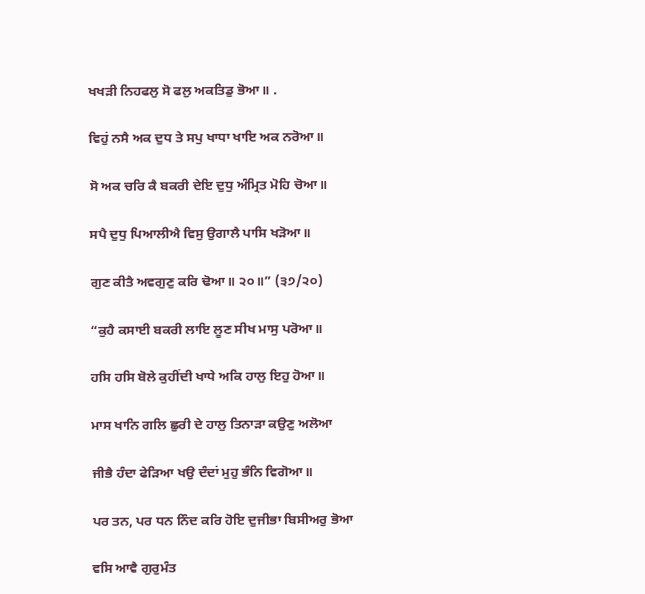ਖਖੜੀ ਨਿਹਫਲੁ ਸੋ ਫਲੁ ਅਕਤਿਡੁ ਭੋਆ॥ .

ਵਿਹੁਂ ਨਸੈ ਅਕ ਦੁਧ ਤੇ ਸਪੁ ਖਾਧਾ ਖਾਇ ਅਕ ਨਰੋਆ॥

ਸੋ ਅਕ ਚਰਿ ਕੈ ਬਕਰੀ ਦੇਇ ਦੁਧੁ ਅੰਮ੍ਰਿਤ ਮੋਹਿ ਚੋਆ॥

ਸਪੈ ਦੁਧੁ ਪਿਆਲੀਐ ਵਿਸੁ ਉਗਾਲੈ ਪਾਸਿ ਖੜੋਆ॥

ਗੁਣ ਕੀਤੈ ਅਵਗੁਣੁ ਕਰਿ ਢੋਆ॥ ੨੦॥” (੩੭/੨੦)

“ਕੁਹੈ ਕਸਾਈ ਬਕਰੀ ਲਾਇ ਲੂਣ ਸੀਖ ਮਾਸੁ ਪਰੋਆ॥

ਹਸਿ ਹਸਿ ਬੋਲੇ ਕੁਹੀਂਦੀ ਖਾਧੇ ਅਕਿ ਹਾਲੁ ਇਹੁ ਹੋਆ॥

ਮਾਸ ਖਾਨਿ ਗਲਿ ਛੁਰੀ ਦੇ ਹਾਲੁ ਤਿਨਾੜਾ ਕਉਣੁ ਅਲੋਆ

ਜੀਭੈ ਹੰਦਾ ਫੇੜਿਆ ਖਉ ਦੰਦਾਂ ਮੁਹੁ ਭੰਨਿ ਵਿਗੋਆ॥

ਪਰ ਤਨ, ਪਰ ਧਨ ਨਿੰਦ ਕਰਿ ਹੋਇ ਦੁਜੀਭਾ ਬਿਸੀਅਰੁ ਭੋਆ

ਵਸਿ ਆਵੈ ਗੁਰੁਮੰਤ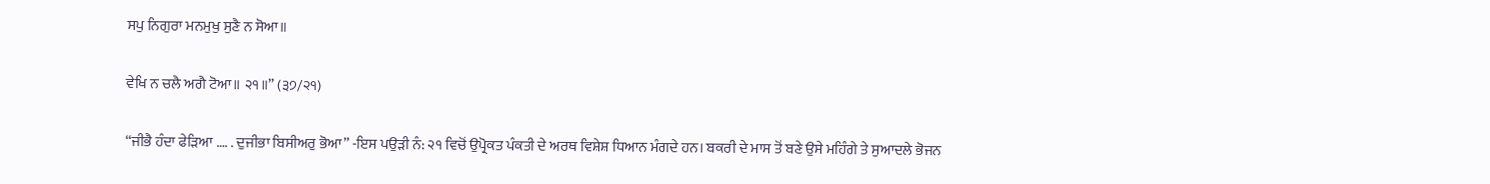ਸਪੁ ਨਿਗੁਰਾ ਮਨਮੁਖੁ ਸੁਣੈ ਨ ਸੋਆ॥

ਵੇਖਿ ਨ ਚਲੈ ਅਗੈ ਟੋਆ॥ ੨੧॥” (੩੭/੨੧)

“ਜੀਭੈ ਹੰਦਾ ਫੇੜਿਆ …. . ਦੁਜੀਭਾ ਬਿਸੀਅਰੁ ਭੋਆ” -ਇਸ ਪਉੜੀ ਨੰ: ੨੧ ਵਿਚੋਂ ਉਪ੍ਰੋਕਤ ਪੰਕਤੀ ਦੇ ਅਰਥ ਵਿਸ਼ੇਸ਼ ਧਿਆਨ ਮੰਗਦੇ ਹਨ। ਬਕਰੀ ਦੇ ਮਾਸ ਤੋਂ ਬਣੇ ਉਸੇ ਮਹਿੰਗੇ ਤੇ ਸੁਆਦਲੇ ਭੋਜਨ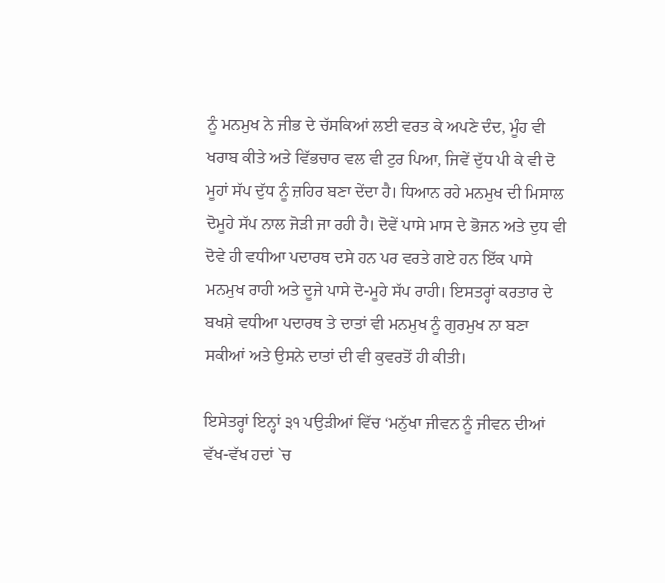ਨੂੰ ਮਨਮੁਖ ਨੇ ਜੀਭ ਦੇ ਚੱਸਕਿਆਂ ਲਈ ਵਰਤ ਕੇ ਅਪਣੇ ਦੰਦ, ਮੂੰਹ ਵੀ ਖਰਾਬ ਕੀਤੇ ਅਤੇ ਵਿੱਭਚਾਰ ਵਲ ਵੀ ਟੁਰ ਪਿਆ, ਜਿਵੇਂ ਦੁੱਧ ਪੀ ਕੇ ਵੀ ਦੋ ਮੂਹਾਂ ਸੱਪ ਦੁੱਧ ਨੂੰ ਜ਼ਹਿਰ ਬਣਾ ਦੇਂਦਾ ਹੈ। ਧਿਆਨ ਰਹੇ ਮਨਮੁਖ ਦੀ ਮਿਸਾਲ ਦੋਮੂਹੇ ਸੱਪ ਨਾਲ ਜੋੜੀ ਜਾ ਰਹੀ ਹੈ। ਦੋਵੇਂ ਪਾਸੇ ਮਾਸ ਦੇ ਭੋਜਨ ਅਤੇ ਦੁਧ ਵੀ ਦੋਵੇ ਹੀ ਵਧੀਆ ਪਦਾਰਥ ਦਸੇ ਹਨ ਪਰ ਵਰਤੇ ਗਏ ਹਨ ਇੱਕ ਪਾਸੇ ਮਨਮੁਖ ਰਾਹੀ ਅਤੇ ਦੂਜੇ ਪਾਸੇ ਦੋ-ਮੂਹੇ ਸੱਪ ਰਾਹੀ। ਇਸਤਰ੍ਹਾਂ ਕਰਤਾਰ ਦੇ ਬਖਸ਼ੇ ਵਧੀਆ ਪਦਾਰਥ ਤੇ ਦਾਤਾਂ ਵੀ ਮਨਮੁਖ ਨੂੰ ਗੁਰਮੁਖ ਨਾ ਬਣਾ ਸਕੀਆਂ ਅਤੇ ਉਸਨੇ ਦਾਤਾਂ ਦੀ ਵੀ ਕੁਵਰਤੋਂ ਹੀ ਕੀਤੀ।

ਇਸੇਤਰ੍ਹਾਂ ਇਨ੍ਹਾਂ ੩੧ ਪਉੜੀਆਂ ਵਿੱਚ ‘ਮਨੁੱਖਾ ਜੀਵਨ ਨੂੰ ਜੀਵਨ ਦੀਆਂ ਵੱਖ-ਵੱਖ ਹਦਾਂ `ਚ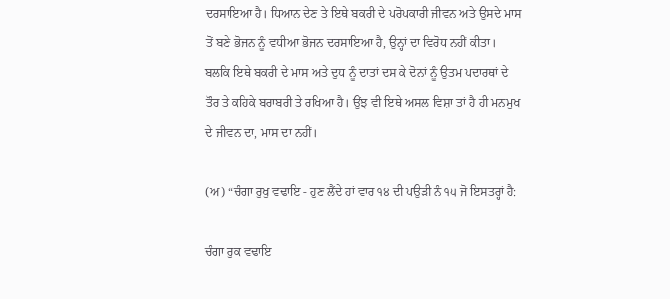ਦਰਸਾਇਆ ਹੈ। ਧਿਆਨ ਦੇਣ ਤੇ ਇਥੇ ਬਕਰੀ ਦੇ ਪਰੋਪਕਾਰੀ ਜੀਵਨ ਅਤੇ ਉਸਦੇ ਮਾਸ ਤੋਂ ਬਣੇ ਭੋਜਨ ਨੂੰ ਵਧੀਆ ਭੋਜਨ ਦਰਸਾਇਆ ਹੈ, ਉਨ੍ਹਾਂ ਦਾ ਵਿਰੋਧ ਨਹੀਂ ਕੀਤਾ। ਬਲਕਿ ਇਥੇ ਬਕਰੀ ਦੇ ਮਾਸ ਅਤੇ ਦੁਧ ਨੂੰ ਦਾਤਾਂ ਦਸ ਕੇ ਦੋਨਾਂ ਨੂੰ ਉਤਮ ਪਦਾਰਥਾਂ ਦੇ ਤੌਰ ਤੇ ਕਹਿਕੇ ਬਰਾਬਰੀ ਤੇ ਰਖਿਆ ਹੈ। ਉਂਝ ਵੀ ਇਥੇ ਅਸਲ ਵਿਸ਼ਾ ਤਾਂ ਹੈ ਹੀ ਮਨਮੁਖ ਦੇ ਜੀਵਨ ਦਾ, ਮਾਸ ਦਾ ਨਹੀਂ।

(ਅ) “ਚੰਗਾ ਰੁਖੁ ਵਢਾਇ - ਹੁਣ ਲੈਂਦੇ ਹਾਂ ਵਾਰ ੧੪ ਦੀ ਪਉੜੀ ਨੰ ੧੫ ਜੋ ਇਸਤਰ੍ਹਾਂ ਹੈ:

ਚੰਗਾ ਰੁਕ ਵਢਾਇ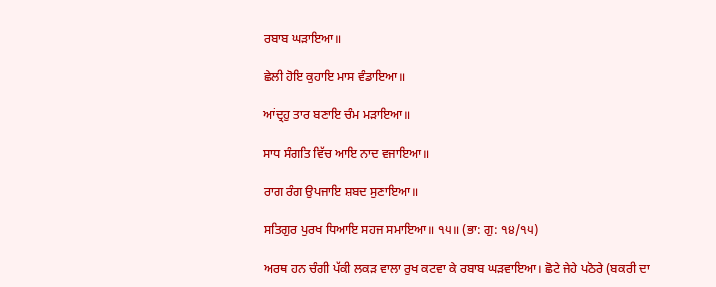ਰਬਾਬ ਘੜਾਇਆ॥

ਛੇਲੀ ਹੋਇ ਕੁਹਾਇ ਮਾਸ ਵੰਡਾਇਆ॥

ਆਂਦ੍ਰਹੁ ਤਾਰ ਬਣਾਇ ਚੰਮ ਮੜਾਇਆ॥

ਸਾਧ ਸੰਗਤਿ ਵਿੱਚ ਆਇ ਨਾਦ ਵਜਾਇਆ॥

ਰਾਗ ਰੰਗ ਉਪਜਾਇ ਸ਼ਬਦ ਸੁਣਾਇਆ॥

ਸਤਿਗੁਰ ਪੁਰਖ ਧਿਆਇ ਸਹਜ ਸਮਾਇਆ॥ ੧੫॥ (ਭਾ: ਗੁ: ੧੪/੧੫)

ਅਰਥ ਹਨ ਚੰਗੀ ਪੱਕੀ ਲਕੜ ਵਾਲਾ ਰੁਖ ਕਟਵਾ ਕੇ ਰਬਾਬ ਘੜਵਾਇਆ। ਛੋਟੇ ਜੇਹੇ ਪਠੋਰੇ (ਬਕਰੀ ਦਾ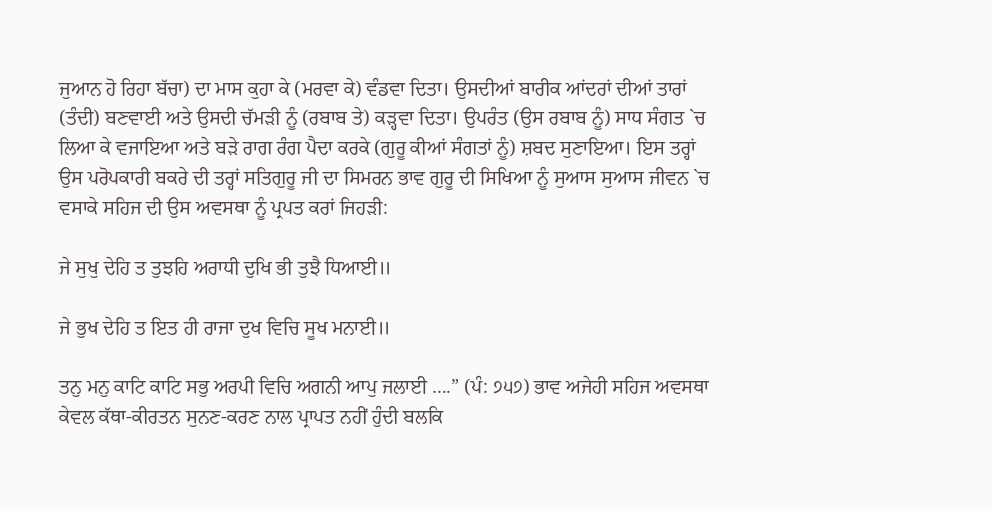ਜੁਆਨ ਹੋ ਰਿਹਾ ਬੱਚਾ) ਦਾ ਮਾਸ ਕੁਹਾ ਕੇ (ਮਰਵਾ ਕੇ) ਵੰਡਵਾ ਦਿਤਾ। ਉਸਦੀਆਂ ਬਾਰੀਕ ਆਂਦਰਾਂ ਦੀਆਂ ਤਾਰਾਂ (ਤੰਦੀ) ਬਣਵਾਈ ਅਤੇ ਉਸਦੀ ਚੱਮੜੀ ਨੂੰ (ਰਬਾਬ ਤੇ) ਕੜ੍ਹਵਾ ਦਿਤਾ। ਉਪਰੰਤ (ਉਸ ਰਬਾਬ ਨੂੰ) ਸਾਧ ਸੰਗਤ `ਚ ਲਿਆ ਕੇ ਵਜਾਇਆ ਅਤੇ ਬੜੇ ਰਾਗ ਰੰਗ ਪੈਦਾ ਕਰਕੇ (ਗੁਰੂ ਕੀਆਂ ਸੰਗਤਾਂ ਨੂੰ) ਸ਼ਬਦ ਸੁਣਾਇਆ। ਇਸ ਤਰ੍ਹਾਂ ਉਸ ਪਰੋਪਕਾਰੀ ਬਕਰੇ ਦੀ ਤਰ੍ਹਾਂ ਸਤਿਗੁਰੂ ਜੀ ਦਾ ਸਿਮਰਨ ਭਾਵ ਗੁਰੂ ਦੀ ਸਿਖਿਆ ਨੂੰ ਸੁਆਸ ਸੁਆਸ ਜੀਵਨ `ਚ ਵਸਾਕੇ ਸਹਿਜ ਦੀ ਉਸ ਅਵਸਥਾ ਨੂੰ ਪ੍ਰਪਤ ਕਰਾਂ ਜਿਹੜੀ:

ਜੇ ਸੁਖੁ ਦੇਹਿ ਤ ਤੁਝਹਿ ਅਰਾਧੀ ਦੁਖਿ ਭੀ ਤੁਝੈ ਧਿਆਈ॥

ਜੇ ਭੁਖ ਦੇਹਿ ਤ ਇਤ ਹੀ ਰਾਜਾ ਦੁਖ ਵਿਚਿ ਸੂਖ ਮਨਾਈ॥

ਤਨੁ ਮਨੁ ਕਾਟਿ ਕਾਟਿ ਸਭੁ ਅਰਪੀ ਵਿਚਿ ਅਗਨੀ ਆਪੁ ਜਲਾਈ ….” (ਪੰ: ੭੫੭) ਭਾਵ ਅਜੇਹੀ ਸਹਿਜ ਅਵਸਥਾ ਕੇਵਲ ਕੱਥਾ-ਕੀਰਤਨ ਸੁਨਣ-ਕਰਣ ਨਾਲ ਪ੍ਰਾਪਤ ਨਹੀਂ ਹੁੰਦੀ ਬਲਕਿ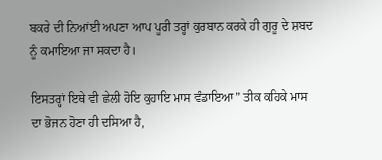ਬਕਰੇ ਦੀ ਨਿਆਂਈ ਅਪਣਾ ਆਪ ਪੂਰੀ ਤਰ੍ਹਾਂ ਕੁਰਬਾਨ ਕਰਕੇ ਹੀ ਗੁਰੂ ਦੇ ਸ਼ਬਦ ਨੂੰ ਕਮਾਇਆ ਜਾ ਸਕਦਾ ਹੈ।

ਇਸਤਰ੍ਹਾਂ ਇਥੇ ਵੀ ਛੇਲੀ ਹੋਇ ਕੁਹਾਇ ਮਾਸ ਵੰਡਾਇਆ” ਤੀਕ ਕਹਿਕੇ ਮਾਸ ਦਾ ਭੋਜਨ ਹੋਣਾ ਹੀ ਦਸਿਆ ਹੈ,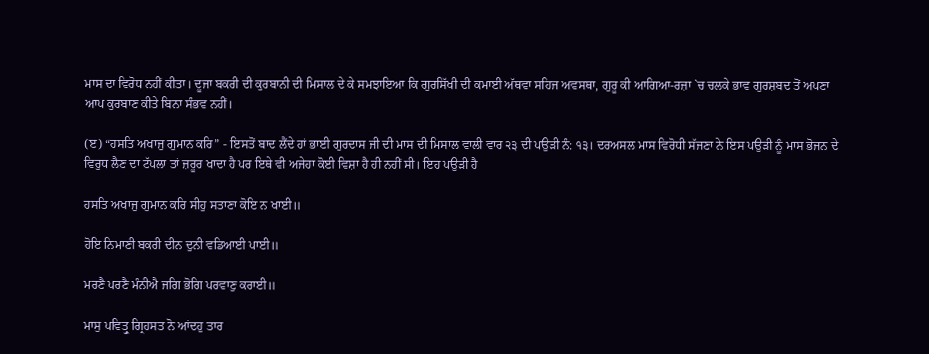ਮਾਸ ਦਾ ਵਿਰੋਧ ਨਹੀਂ ਕੀਤਾ। ਦੂਜਾ ਬਕਰੀ ਦੀ ਕੁਰਬਾਨੀ ਦੀ ਮਿਸਾਲ ਦੇ ਕੇ ਸਮਝਾਇਆ ਕਿ ਗੁਰਸਿੱਖੀ ਦੀ ਕਮਾਈ ਅੱਥਵਾ ਸਹਿਜ ਅਵਸਥਾ, ਗੁਰੂ ਕੀ ਆਗਿਆ-ਰਜ਼ਾ `ਚ ਚਲਕੇ ਭਾਵ ਗੁਰਸ਼ਬਦ ਤੋਂ ਅਪਣਾ ਆਪ ਕੁਰਬਾਣ ਕੀਤੇ ਬਿਨਾ ਸੰਭਵ ਨਹੀਂ।

(ੲ) “ਹਸਤਿ ਅਖਾਜੁ ਗੁਮਾਨ ਕਰਿ” - ਇਸਤੋਂ ਬਾਦ ਲੈਂਦੇ ਹਾਂ ਭਾਈ ਗੁਰਦਾਸ ਜੀ ਦੀ ਮਾਸ ਦੀ ਮਿਸਾਲ ਵਾਲੀ ਵਾਰ ੨੩ ਦੀ ਪਉੜੀ ਨੰ: ੧੩। ਦਰਅਸਲ ਮਾਸ ਵਿਰੋਧੀ ਸੱਜਣਾ ਨੇ ਇਸ ਪਉੜੀ ਨੂੰ ਮਾਸ ਭੋਜਨ ਦੇ ਵਿਰੁਧ ਲੈਣ ਦਾ ਟੱਪਲਾ ਤਾਂ ਜ਼ਰੂਰ ਖਾਦਾ ਹੈ ਪਰ ਇਥੇ ਵੀ ਅਜੇਹਾ ਕੋਈ ਵਿਸ਼ਾ ਹੈ ਹੀ ਨਹੀਂ ਸੀ। ਇਹ ਪਉੜੀ ਹੈ

ਹਸਤਿ ਅਖਾਜੁ ਗੁਮਾਨ ਕਰਿ ਸੀਹੁ ਸਤਾਣਾ ਕੋਇ ਨ ਖਾਈ॥

ਹੋਇ ਨਿਮਾਣੀ ਬਕਰੀ ਦੀਨ ਦੁਨੀ ਵਡਿਆਈ ਪਾਈ॥

ਮਰਣੈ ਪਰਣੈ ਮੰਨੀਐ ਜਗਿ ਭੋਗਿ ਪਰਵਾਣੁ ਕਰਾਈ॥

ਮਾਸੁ ਪਵਿਤ੍ਰੁ ਗ੍ਰਿਹਸਤ ਨੋ ਆਂਦਹੁ ਤਾਰ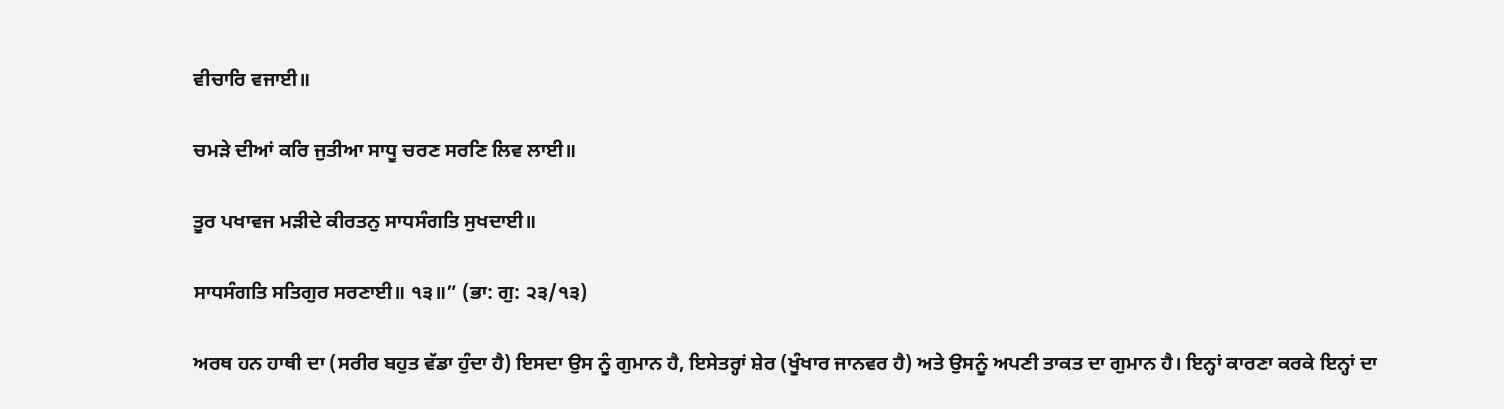ਵੀਚਾਰਿ ਵਜਾਈ॥

ਚਮੜੇ ਦੀਆਂ ਕਰਿ ਜੁਤੀਆ ਸਾਧੂ ਚਰਣ ਸਰਣਿ ਲਿਵ ਲਾਈ॥

ਤੂਰ ਪਖਾਵਜ ਮੜੀਦੇ ਕੀਰਤਨੁ ਸਾਧਸੰਗਤਿ ਸੁਖਦਾਈ॥

ਸਾਧਸੰਗਤਿ ਸਤਿਗੁਰ ਸਰਣਾਈ॥ ੧੩॥” (ਭਾ: ਗੁ: ੨੩/੧੩)

ਅਰਥ ਹਨ ਹਾਥੀ ਦਾ (ਸਰੀਰ ਬਹੁਤ ਵੱਡਾ ਹੁੰਦਾ ਹੈ) ਇਸਦਾ ਉਸ ਨੂੰ ਗੁਮਾਨ ਹੈ, ਇਸੇਤਰ੍ਹਾਂ ਸ਼ੇਰ (ਖੂੰਖਾਰ ਜਾਨਵਰ ਹੈ) ਅਤੇ ਉਸਨੂੰ ਅਪਣੀ ਤਾਕਤ ਦਾ ਗੁਮਾਨ ਹੈ। ਇਨ੍ਹਾਂ ਕਾਰਣਾ ਕਰਕੇ ਇਨ੍ਹਾਂ ਦਾ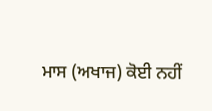ਮਾਸ (ਅਖਾਜ) ਕੋਈ ਨਹੀਂ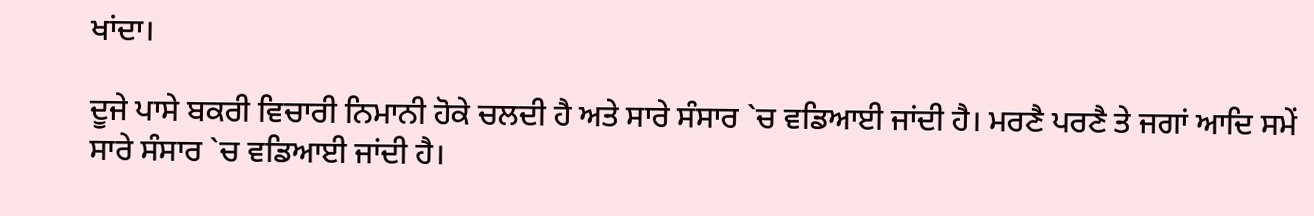ਖਾਂਦਾ।

ਦੂਜੇ ਪਾਸੇ ਬਕਰੀ ਵਿਚਾਰੀ ਨਿਮਾਨੀ ਹੋਕੇ ਚਲਦੀ ਹੈ ਅਤੇ ਸਾਰੇ ਸੰਸਾਰ `ਚ ਵਡਿਆਈ ਜਾਂਦੀ ਹੈ। ਮਰਣੈ ਪਰਣੈ ਤੇ ਜਗਾਂ ਆਦਿ ਸਮੇਂ ਸਾਰੇ ਸੰਸਾਰ `ਚ ਵਡਿਆਈ ਜਾਂਦੀ ਹੈ।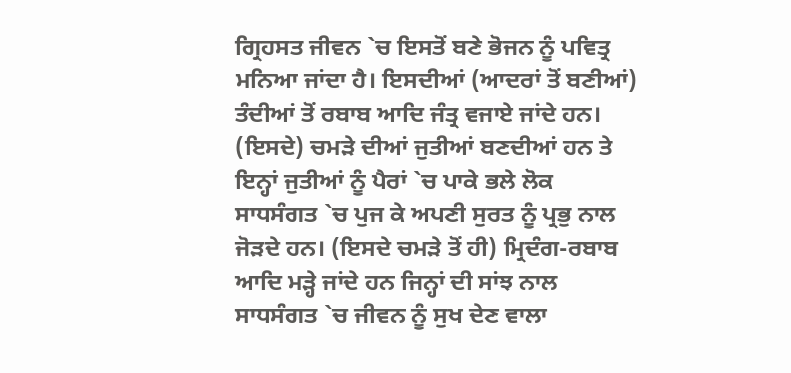ਗ੍ਰਿਹਸਤ ਜੀਵਨ `ਚ ਇਸਤੋਂ ਬਣੇ ਭੋਜਨ ਨੂੰ ਪਵਿਤ੍ਰ ਮਨਿਆ ਜਾਂਦਾ ਹੈ। ਇਸਦੀਆਂ (ਆਦਰਾਂ ਤੋਂ ਬਣੀਆਂ) ਤੰਦੀਆਂ ਤੋਂ ਰਬਾਬ ਆਦਿ ਜੰਤ੍ਰ ਵਜਾਏ ਜਾਂਦੇ ਹਨ। (ਇਸਦੇ) ਚਮੜੇ ਦੀਆਂ ਜੁਤੀਆਂ ਬਣਦੀਆਂ ਹਨ ਤੇ ਇਨ੍ਹਾਂ ਜੁਤੀਆਂ ਨੂੰ ਪੈਰਾਂ `ਚ ਪਾਕੇ ਭਲੇ ਲੋਕ ਸਾਧਸੰਗਤ `ਚ ਪੁਜ ਕੇ ਅਪਣੀ ਸੁਰਤ ਨੂੰ ਪ੍ਰਭੁ ਨਾਲ ਜੋੜਦੇ ਹਨ। (ਇਸਦੇ ਚਮੜੇ ਤੋਂ ਹੀ) ਮ੍ਰਿਦੰਗ-ਰਬਾਬ ਆਦਿ ਮੜ੍ਹੇ ਜਾਂਦੇ ਹਨ ਜਿਨ੍ਹਾਂ ਦੀ ਸਾਂਝ ਨਾਲ ਸਾਧਸੰਗਤ `ਚ ਜੀਵਨ ਨੂੰ ਸੁਖ ਦੇਣ ਵਾਲਾ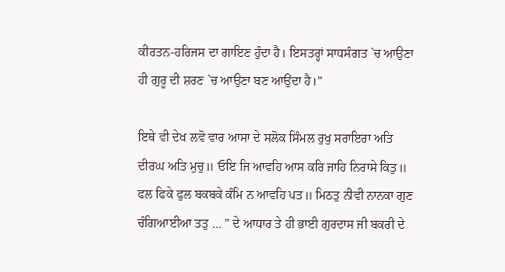ਕੀਰਤਨ-ਹਰਿਜਸ ਦਾ ਗਾਇਣ ਹੁੰਦਾ ਹੈ। ਇਸਤਰ੍ਹਾਂ ਸਾਧਸੰਗਤ `ਚ ਆਉਣਾ ਹੀ ਗੁਰੂ ਦੀ ਸ਼ਰਣ `ਚ ਆਉਣਾ ਬਣ ਆਉਂਦਾ ਹੈ।”

ਇਥੇ ਵੀ ਦੇਖ ਲਵੋ ਵਾਰ ਆਸਾ ਦੇ ਸਲੋਕ ਸਿੰਮਲ ਰੁਖੁ ਸਰਾਇਰਾ ਅਤਿ ਦੀਰਘ ਅਤਿ ਮੁਚੁ॥ ਓਇ ਜਿ ਆਵਹਿ ਆਸ ਕਰਿ ਜਾਹਿ ਨਿਰਾਸੇ ਕਿਤੁ॥ ਫਲ ਫਿਕੇ ਫੁਲ ਬਕਬਕੇ ਕੰਮਿ ਨ ਆਵਹਿ ਪਤ॥ ਮਿਠਤੁ ਨੀਵੀ ਨਾਨਕਾ ਗੁਣ ਚੰਗਿਆਈਆ ਤਤੁ … ” ਦੇ ਆਧਾਰ ਤੇ ਹੀ ਭਾਈ ਗੁਰਦਾਸ ਜੀ ਬਕਰੀ ਦੇ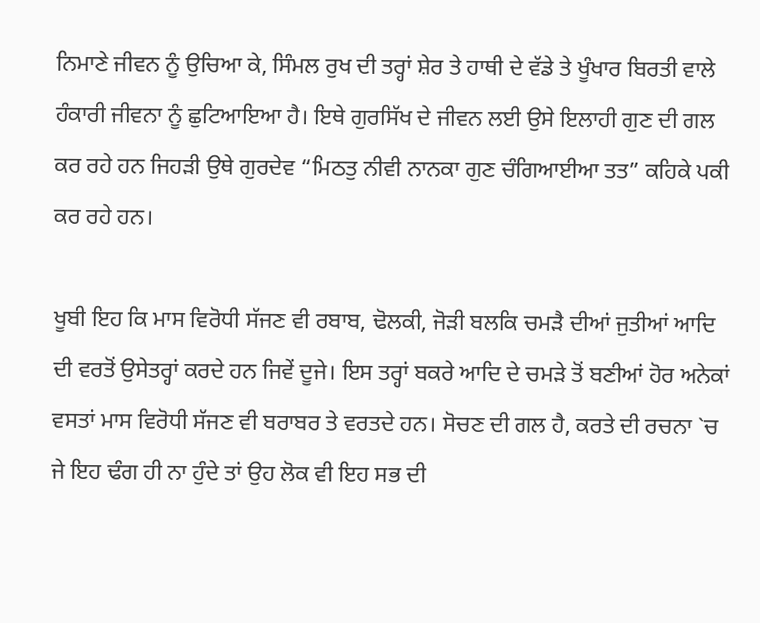ਨਿਮਾਣੇ ਜੀਵਨ ਨੂੰ ਉਚਿਆ ਕੇ, ਸਿੰਮਲ ਰੁਖ ਦੀ ਤਰ੍ਹਾਂ ਸ਼ੇਰ ਤੇ ਹਾਥੀ ਦੇ ਵੱਡੇ ਤੇ ਖੂੰਖਾਰ ਬਿਰਤੀ ਵਾਲੇ ਹੰਕਾਰੀ ਜੀਵਨਾ ਨੂੰ ਛੁਟਿਆਇਆ ਹੈ। ਇਥੇ ਗੁਰਸਿੱਖ ਦੇ ਜੀਵਨ ਲਈ ਉਸੇ ਇਲਾਹੀ ਗੁਣ ਦੀ ਗਲ ਕਰ ਰਹੇ ਹਨ ਜਿਹੜੀ ਉਥੇ ਗੁਰਦੇਵ “ਮਿਠਤੁ ਨੀਵੀ ਨਾਨਕਾ ਗੁਣ ਚੰਗਿਆਈਆ ਤਤ” ਕਹਿਕੇ ਪਕੀ ਕਰ ਰਹੇ ਹਨ।

ਖੂਬੀ ਇਹ ਕਿ ਮਾਸ ਵਿਰੋਧੀ ਸੱਜਣ ਵੀ ਰਬਾਬ, ਢੋਲਕੀ, ਜੋੜੀ ਬਲਕਿ ਚਮੜੈ ਦੀਆਂ ਜੁਤੀਆਂ ਆਦਿ ਦੀ ਵਰਤੋਂ ਉਸੇਤਰ੍ਹਾਂ ਕਰਦੇ ਹਨ ਜਿਵੇਂ ਦੂਜੇ। ਇਸ ਤਰ੍ਹਾਂ ਬਕਰੇ ਆਦਿ ਦੇ ਚਮੜੇ ਤੋਂ ਬਣੀਆਂ ਹੋਰ ਅਨੇਕਾਂ ਵਸਤਾਂ ਮਾਸ ਵਿਰੋਧੀ ਸੱਜਣ ਵੀ ਬਰਾਬਰ ਤੇ ਵਰਤਦੇ ਹਨ। ਸੋਚਣ ਦੀ ਗਲ ਹੈ, ਕਰਤੇ ਦੀ ਰਚਨਾ `ਚ ਜੇ ਇਹ ਢੰਗ ਹੀ ਨਾ ਹੁੰਦੇ ਤਾਂ ਉਹ ਲੋਕ ਵੀ ਇਹ ਸਭ ਦੀ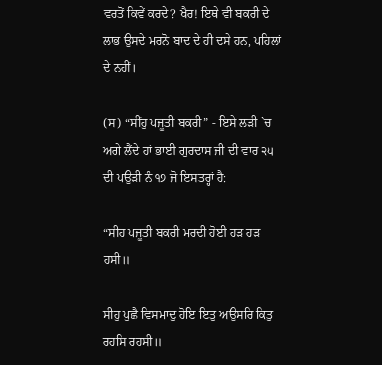ਵਰਤੋਂ ਕਿਵੇਂ ਕਰਦੇ? ਖੈਰ! ਇਥੇ ਵੀ ਬਕਰੀ ਦੇ ਲਾਭ ਉਸਦੇ ਮਰਨੋ ਬਾਦ ਦੇ ਹੀ ਦਸੇ ਹਨ, ਪਹਿਲਾਂ ਦੇ ਨਹੀਂ।

(ਸ) “ਸੀਂਹੁ ਪਜੂਤੀ ਬਕਰੀ” - ਇਸੇ ਲੜੀ `ਚ ਅਗੇ ਲੈਂਦੇ ਹਾਂ ਭਾਈ ਗੁਰਦਾਸ ਜੀ ਦੀ ਵਾਰ ੨੫ ਦੀ ਪਉੜੀ ਨੰ ੧੭ ਜੋ ਇਸਤਰ੍ਹਾਂ ਹੈ:

“ਸੀਹ ਪਜੂਤੀ ਬਕਰੀ ਮਰਦੀ ਹੋਈ ਹੜ ਹੜ ਹਸੀ॥

ਸੀਹੁ ਪੁਛੈ ਵਿਸਮਾਦੁ ਹੋਇ ਇਤੁ ਅਉਸਰਿ ਕਿਤੁ ਰਹਸਿ ਰਹਸੀ॥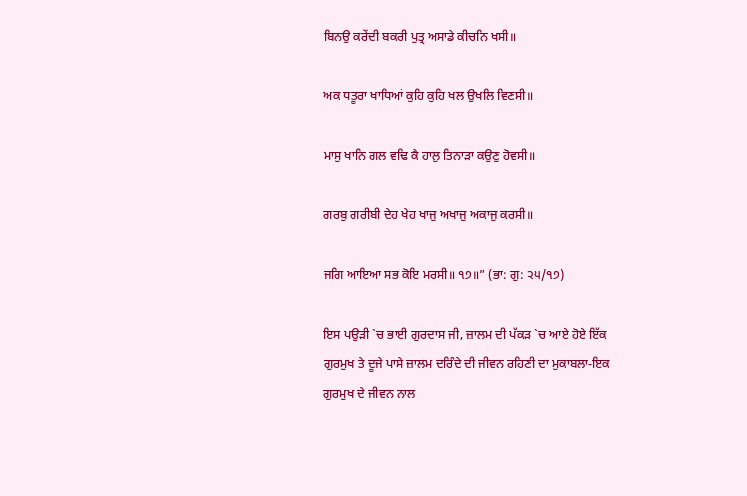ਬਿਨਉ ਕਰੇਂਦੀ ਬਕਰੀ ਪੁਤ੍ਰ ਅਸਾਡੇ ਕੀਚਨਿ ਖਸੀ॥

ਅਕ ਧਤੂਰਾ ਖਾਧਿਆਂ ਕੁਹਿ ਕੁਹਿ ਖਲ ਉਖਲਿ ਵਿਣਸੀ॥

ਮਾਸੁ ਖਾਨਿ ਗਲ ਵਢਿ ਕੈ ਹਾਲੁ ਤਿਨਾੜਾ ਕਉਣੁ ਹੋਵਸੀ॥

ਗਰਬੁ ਗਰੀਬੀ ਦੇਹ ਖੇਹ ਖਾਜੁ ਅਖਾਜੁ ਅਕਾਜੁ ਕਰਸੀ॥

ਜਗਿ ਆਇਆ ਸਭ ਕੋਇ ਮਰਸੀ॥ ੧੭॥” (ਭਾ: ਗੁ: ੨੫/੧੭)

ਇਸ ਪਉੜੀ `ਚ ਭਾਈ ਗੁਰਦਾਸ ਜੀ, ਜ਼ਾਲਮ ਦੀ ਪੱਕੜ `ਚ ਆਏ ਹੋਏ ਇੱਕ ਗੁਰਮੁਖ ਤੇ ਦੂਜੇ ਪਾਸੇ ਜ਼ਾਲਮ ਦਰਿੰਦੇ ਦੀ ਜੀਵਨ ਰਹਿਣੀ ਦਾ ਮੁਕਾਬਲਾ-ਇਕ ਗੁਰਮੁਖ ਦੇ ਜੀਵਨ ਨਾਲ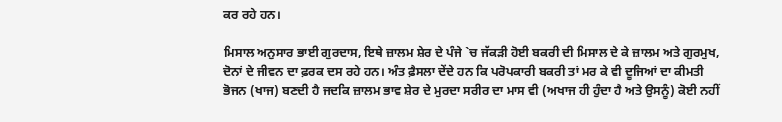ਕਰ ਰਹੇ ਹਨ।

ਮਿਸਾਲ ਅਨੁਸਾਰ ਭਾਈ ਗੁਰਦਾਸ, ਇਥੇ ਜ਼ਾਲਮ ਸ਼ੇਰ ਦੇ ਪੰਜੇ `ਚ ਜੱਕੜੀ ਹੋਈ ਬਕਰੀ ਦੀ ਮਿਸਾਲ ਦੇ ਕੇ ਜ਼ਾਲਮ ਅਤੇ ਗੁਰਮੁਖ, ਦੋਨਾਂ ਦੇ ਜੀਵਨ ਦਾ ਫ਼ਰਕ ਦਸ ਰਹੇ ਹਨ। ਅੰਤ ਫ਼ੈਸਲਾ ਦੇਂਦੇ ਹਨ ਕਿ ਪਰੋਪਕਾਰੀ ਬਕਰੀ ਤਾਂ ਮਰ ਕੇ ਵੀ ਦੂਜਿਆਂ ਦਾ ਕੀਮਤੀ ਭੋਜਨ (ਖਾਜ) ਬਣਦੀ ਹੈ ਜਦਕਿ ਜ਼ਾਲਮ ਭਾਵ ਸ਼ੇਰ ਦੇ ਮੁਰਦਾ ਸਰੀਰ ਦਾ ਮਾਸ ਵੀ (ਅਖਾਜ ਹੀ ਹੁੰਦਾ ਹੈ ਅਤੇ ਉਸਨੂੰ) ਕੋਈ ਨਹੀਂ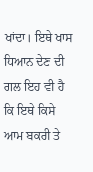ਖਾਂਦਾ। ਇਥੇ ਖਾਸ ਧਿਆਨ ਦੇਣ ਦੀ ਗਲ ਇਹ ਵੀ ਹੈ ਕਿ ਇਥੇ ਕਿਸੇ ਆਮ ਬਕਰੀ ਤੇ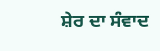ਸ਼ੇਰ ਦਾ ਸੰਵਾਦ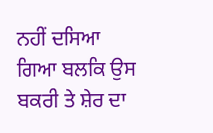ਨਹੀਂ ਦਸਿਆ ਗਿਆ ਬਲਕਿ ਉਸ ਬਕਰੀ ਤੇ ਸ਼ੇਰ ਦਾ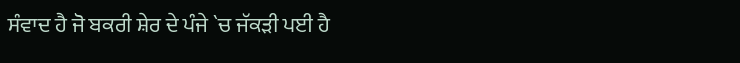ਸੰਵਾਦ ਹੈ ਜੋ ਬਕਰੀ ਸ਼ੇਰ ਦੇ ਪੰਜੇ `ਚ ਜੱਕੜੀ ਪਈ ਹੈ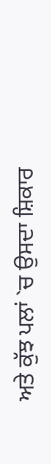ਅਤੇ ਕੁੱਝ ਪਲਾਂ `ਚ ਉਸਦਾ ਸ਼ਿਕਾਰ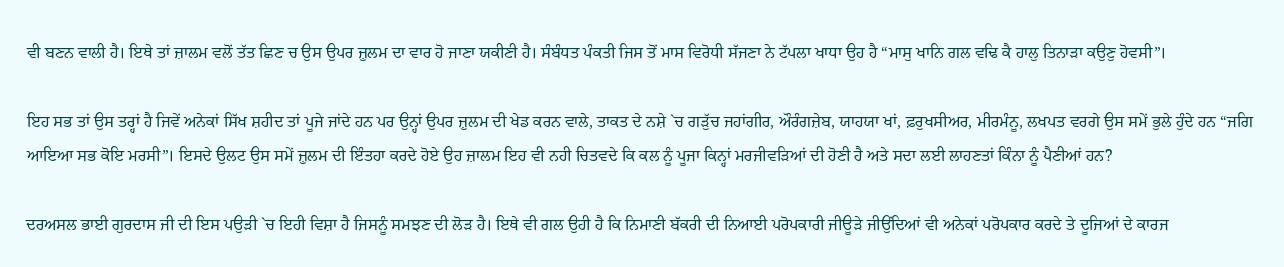ਵੀ ਬਣਨ ਵਾਲੀ ਹੈ। ਇਥੇ ਤਾਂ ਜ਼ਾਲਮ ਵਲੋਂ ਤੱਤ ਛਿਣ ਚ ਉਸ ਉਪਰ ਜ਼ੁਲਮ ਦਾ ਵਾਰ ਹੋ ਜਾਣਾ ਯਕੀਣੀ ਹੈ। ਸੰਬੰਧਤ ਪੰਕਤੀ ਜਿਸ ਤੋਂ ਮਾਸ ਵਿਰੋਧੀ ਸੱਜਣਾ ਨੇ ਟੱਪਲਾ ਖਾਧਾ ਉਹ ਹੈ “ਮਾਸੁ ਖਾਨਿ ਗਲ ਵਢਿ ਕੈ ਹਾਲੁ ਤਿਨਾੜਾ ਕਉਣੁ ਹੋਵਸੀ”।

ਇਹ ਸਭ ਤਾਂ ਉਸ ਤਰ੍ਹਾਂ ਹੈ ਜਿਵੇਂ ਅਨੇਕਾਂ ਸਿੱਖ ਸ਼ਹੀਦ ਤਾਂ ਪੂਜੇ ਜਾਂਦੇ ਹਨ ਪਰ ਉਨ੍ਹਾਂ ਉਪਰ ਜ਼ੁਲਮ ਦੀ ਖੇਡ ਕਰਨ ਵਾਲੇ, ਤਾਕਤ ਦੇ ਨਸ਼ੇ `ਚ ਗੜੁੱਚ ਜਹਾਂਗੀਰ, ਔਰੰਗਜ਼ੇਬ, ਯਾਹਯਾ ਖਾਂ, ਫ਼ਰੁਖਸੀਅਰ, ਮੀਰਮੰਨੂ, ਲਖਪਤ ਵਰਗੇ ਉਸ ਸਮੇਂ ਭੁਲੇ ਹੁੰਦੇ ਹਨ “ਜਗਿ ਆਇਆ ਸਭ ਕੋਇ ਮਰਸੀ”। ਇਸਦੇ ਉਲਟ ਉਸ ਸਮੇਂ ਜ਼ੁਲਮ ਦੀ ਇੰਤਹਾ ਕਰਦੇ ਹੋਏ ਉਹ ਜ਼ਾਲਮ ਇਹ ਵੀ ਨਹੀ ਚਿਤਵਦੇ ਕਿ ਕਲ ਨੂੰ ਪੂਜਾ ਕਿਨ੍ਹਾਂ ਮਰਜੀਵੜਿਆਂ ਦੀ ਹੋਣੀ ਹੈ ਅਤੇ ਸਦਾ ਲਈ ਲਾਹਣਤਾਂ ਕਿੰਨਾ ਨੂੰ ਪੈਣੀਆਂ ਹਨ?

ਦਰਅਸਲ ਭਾਈ ਗੁਰਦਾਸ ਜੀ ਦੀ ਇਸ ਪਉੜੀ `ਚ ਇਹੀ ਵਿਸ਼ਾ ਹੈ ਜਿਸਨੂੰ ਸਮਝਣ ਦੀ ਲੋੜ ਹੈ। ਇਥੇ ਵੀ ਗਲ ਉਹੀ ਹੈ ਕਿ ਨਿਮਾਣੀ ਬੱਕਰੀ ਦੀ ਨਿਆਈ ਪਰੋਪਕਾਰੀ ਜੀਊੜੇ ਜੀਉਂਦਿਆਂ ਵੀ ਅਨੇਕਾਂ ਪਰੋਪਕਾਰ ਕਰਦੇ ਤੇ ਦੂਜਿਆਂ ਦੇ ਕਾਰਜ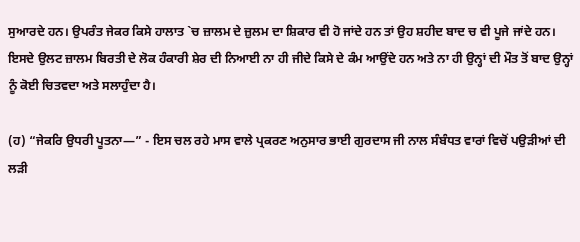ਸੁਆਰਦੇ ਹਨ। ਉਪਰੰਤ ਜੇਕਰ ਕਿਸੇ ਹਾਲਾਤ `ਚ ਜ਼ਾਲਮ ਦੇ ਜ਼ੁਲਮ ਦਾ ਸ਼ਿਕਾਰ ਵੀ ਹੋ ਜਾਂਦੇ ਹਨ ਤਾਂ ਉਹ ਸ਼ਹੀਦ ਬਾਦ ਚ ਵੀ ਪੂਜੇ ਜਾਂਦੇ ਹਨ। ਇਸਦੇ ਉਲਟ ਜ਼ਾਲਮ ਬਿਰਤੀ ਦੇ ਲੋਕ ਹੰਕਾਰੀ ਸ਼ੇਰ ਦੀ ਨਿਆਈ ਨਾ ਹੀ ਜੀਦੇ ਕਿਸੇ ਦੇ ਕੰਮ ਆਉਂਦੇ ਹਨ ਅਤੇ ਨਾ ਹੀ ਉਨ੍ਹਾਂ ਦੀ ਮੌਤ ਤੋਂ ਬਾਦ ਉਨ੍ਹਾਂ ਨੂੰ ਕੋਈ ਚਿਤਵਦਾ ਅਤੇ ਸਲਾਹੁੰਦਾ ਹੈ।

(ਹ) “ਜੇਕਰਿ ਉਧਰੀ ਪੂਤਨਾ—” - ਇਸ ਚਲ ਰਹੇ ਮਾਸ ਵਾਲੇ ਪ੍ਰਕਰਣ ਅਨੁਸਾਰ ਭਾਈ ਗੁਰਦਾਸ ਜੀ ਨਾਲ ਸੰਬੰਧਤ ਵਾਰਾਂ ਵਿਚੋਂ ਪਉੜੀਆਂ ਦੀ ਲੜੀ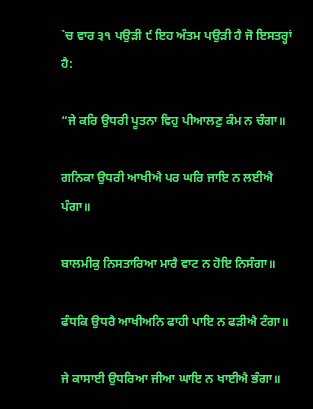`ਚ ਵਾਰ ੩੧ ਪਉੜੀ ੯ ਇਹ ਅੰਤਮ ਪਉੜੀ ਹੈ ਜੋ ਇਸਤਰ੍ਹਾਂ ਹੈ:

“ਜੇ ਕਰਿ ਉਧਰੀ ਪੂਤਨਾ ਵਿਹੁ ਪੀਆਲਣੁ ਕੰਮ ਨ ਚੰਗਾ॥

ਗਨਿਕਾ ਉਧਰੀ ਆਖੀਐ ਪਰ ਘਰਿ ਜਾਇ ਨ ਲਈਐ ਪੰਗਾ॥

ਬਾਲਮੀਕੁ ਨਿਸਤਾਰਿਆ ਮਾਰੈ ਵਾਟ ਨ ਹੋਇ ਨਿਸੰਗਾ॥

ਫੰਧਕਿ ਉਧਰੈ ਆਖੀਅਨਿ ਫਾਹੀ ਪਾਇ ਨ ਫੜੀਐ ਟੰਗਾ॥

ਜੇ ਕਾਸਾਈ ਉਧਰਿਆ ਜੀਆ ਘਾਇ ਨ ਖਾਈਐ ਭੰਗਾ॥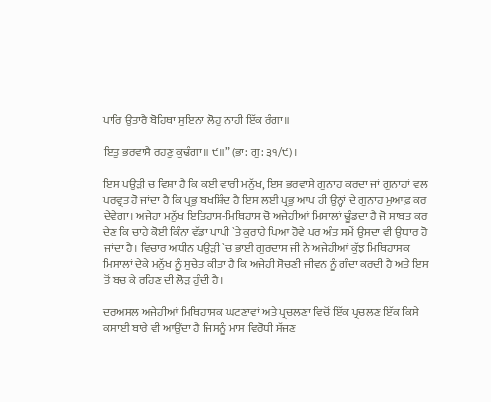ਪਾਰਿ ਉਤਾਰੈ ਬੋਹਿਥਾ ਸੁਇਨਾ ਲੋਹੁ ਨਾਹੀ ਇੱਕ ਰੰਗਾ॥

ਇਤੁ ਭਰਵਾਸੈ ਰਹਣੁ ਕੁਢੰਗਾ॥ ੯॥” (ਭਾ: ਗੁ: ੩੧/੯)।

ਇਸ ਪਉੜੀ ਚ ਵਿਸ਼ਾ ਹੈ ਕਿ ਕਈ ਵਾਰੀ ਮਨੁੱਖ, ਇਸ ਭਰਵਾਸੇ ਗੁਨਾਹ ਕਰਦਾ ਜਾਂ ਗੁਨਾਹਾਂ ਵਲ ਪਰਵ੍ਰਤ ਹੋ ਜਾਂਦਾ ਹੈ ਕਿ ਪ੍ਰਭੁ ਬਖਸ਼ਿੰਦ ਹੈ ਇਸ ਲਈ ਪ੍ਰਭੁ ਆਪ ਹੀ ਉਨ੍ਹਾਂ ਦੇ ਗੁਨਾਹ ਮੁਆਫ਼ ਕਰ ਦੇਵੇਗਾ। ਅਜੇਹਾ ਮਨੁੱਖ ਇਤਿਹਾਸ-ਮਿਥਿਹਾਸ ਚੋ ਅਜੇਹੀਆਂ ਮਿਸਾਲਾਂ ਢੂੰਡਦਾ ਹੈ ਜੋ ਸਾਬਤ ਕਰ ਦੇਣ ਕਿ ਚਾਹੇ ਕੋਈ ਕਿੰਨਾ ਵੱਡਾ ਪਾਪੀ `ਤੇ ਕੁਰਾਹੇ ਪਿਆ ਹੋਵੇ ਪਰ ਅੰਤ ਸਮੇਂ ਉਸਦਾ ਵੀ ਉਧਾਰ ਹੋ ਜਾਂਦਾ ਹੈ। ਵਿਚਾਰ ਅਧੀਨ ਪਉੜੀ `ਚ ਭਾਈ ਗੁਰਦਾਸ ਜੀ ਨੇ ਅਜੇਹੀਆਂ ਕੁੱਝ ਮਿਥਿਹਾਸਕ ਮਿਸਾਲਾਂ ਦੇਕੇ ਮਨੁੱਖ ਨੂੰ ਸੁਚੇਤ ਕੀਤਾ ਹੈ ਕਿ ਅਜੇਹੀ ਸੋਚਣੀ ਜੀਵਨ ਨੂੰ ਗੰਦਾ ਕਰਦੀ ਹੈ ਅਤੇ ਇਸ ਤੋਂ ਬਚ ਕੇ ਰਹਿਣ ਦੀ ਲੋੜ ਹੁੰਦੀ ਹੈ।

ਦਰਅਸਲ ਅਜੇਹੀਆਂ ਮਿਥਿਹਾਸਕ ਘਟਣਾਵਾਂ ਅਤੇ ਪ੍ਰਚਲਣਾ ਵਿਚੋਂ ਇੱਕ ਪ੍ਰਚਲਣ ਇੱਕ ਕਿਸੇ ਕਸਾਈ ਬਾਰੇ ਵੀ ਆਉਂਦਾ ਹੈ ਜਿਸਨੂੰ ਮਾਸ ਵਿਰੋਧੀ ਸੱਜਣ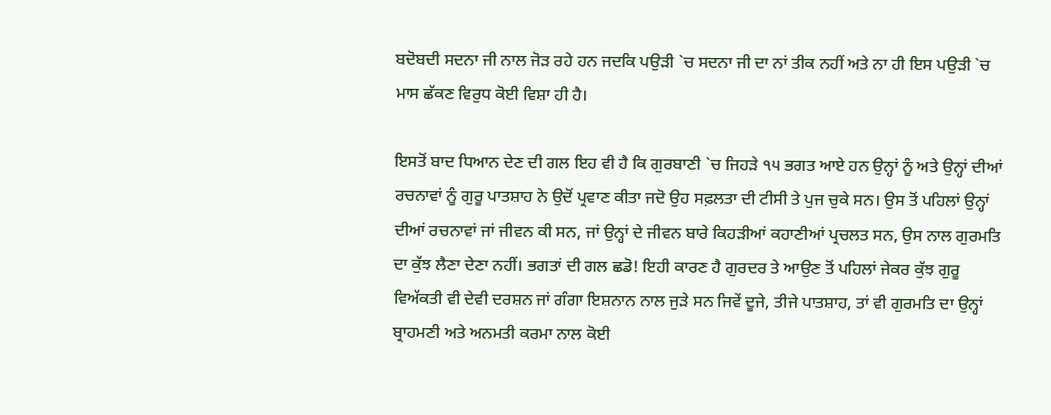ਬਦੋਬਦੀ ਸਦਨਾ ਜੀ ਨਾਲ ਜੋੜ ਰਹੇ ਹਨ ਜਦਕਿ ਪਉੜੀ `ਚ ਸਦਨਾ ਜੀ ਦਾ ਨਾਂ ਤੀਕ ਨਹੀਂ ਅਤੇ ਨਾ ਹੀ ਇਸ ਪਉੜੀ `ਚ ਮਾਸ ਛੱਕਣ ਵਿਰੁਧ ਕੋਈ ਵਿਸ਼ਾ ਹੀ ਹੈ।

ਇਸਤੋਂ ਬਾਦ ਧਿਆਨ ਦੇਣ ਦੀ ਗਲ ਇਹ ਵੀ ਹੈ ਕਿ ਗੁਰਬਾਣੀ `ਚ ਜਿਹੜੇ ੧੫ ਭਗਤ ਆਏ ਹਨ ਉਨ੍ਹਾਂ ਨੂੰ ਅਤੇ ਉਨ੍ਹਾਂ ਦੀਆਂ ਰਚਨਾਵਾਂ ਨੂੰ ਗੁਰੂ ਪਾਤਸ਼ਾਹ ਨੇ ਉਦੋਂ ਪ੍ਰਵਾਣ ਕੀਤਾ ਜਦੋ ਉਹ ਸਫ਼ਲਤਾ ਦੀ ਟੀਸੀ ਤੇ ਪੁਜ ਚੁਕੇ ਸਨ। ਉਸ ਤੋਂ ਪਹਿਲਾਂ ਉਨ੍ਹਾਂ ਦੀਆਂ ਰਚਨਾਵਾਂ ਜਾਂ ਜੀਵਨ ਕੀ ਸਨ, ਜਾਂ ਉਨ੍ਹਾਂ ਦੇ ਜੀਵਨ ਬਾਰੇ ਕਿਹੜੀਆਂ ਕਹਾਣੀਆਂ ਪ੍ਰਚਲਤ ਸਨ, ਉਸ ਨਾਲ ਗੁਰਮਤਿ ਦਾ ਕੁੱਝ ਲੈਣਾ ਦੇਣਾ ਨਹੀਂ। ਭਗਤਾਂ ਦੀ ਗਲ ਛਡੋ! ਇਹੀ ਕਾਰਣ ਹੈ ਗੁਰਦਰ ਤੇ ਆਉਣ ਤੋਂ ਪਹਿਲਾਂ ਜੇਕਰ ਕੁੱਝ ਗੁਰੂ ਵਿਅੱਕਤੀ ਵੀ ਦੇਵੀ ਦਰਸ਼ਨ ਜਾਂ ਗੰਗਾ ਇਸ਼ਨਾਨ ਨਾਲ ਜੁੜੇ ਸਨ ਜਿਵੇਂ ਦੂਜੇ, ਤੀਜੇ ਪਾਤਸ਼ਾਹ, ਤਾਂ ਵੀ ਗੁਰਮਤਿ ਦਾ ਉਨ੍ਹਾਂ ਬ੍ਰਾਹਮਣੀ ਅਤੇ ਅਨਮਤੀ ਕਰਮਾ ਨਾਲ ਕੋਈ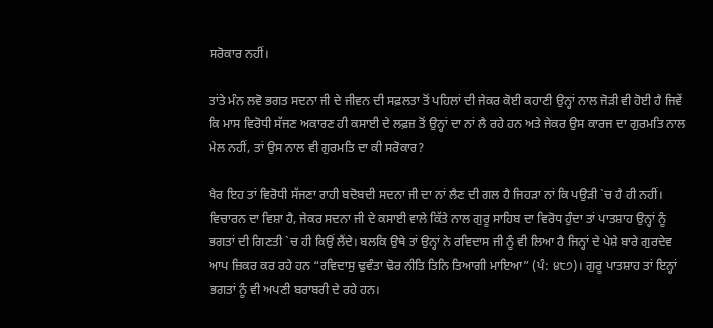ਸਰੋਕਾਰ ਨਹੀਂ।

ਤਾਂਤੇ ਮੰਨ ਲਵੋ ਭਗਤ ਸਦਨਾ ਜੀ ਦੇ ਜੀਵਨ ਦੀ ਸਫ਼ਲਤਾ ਤੋਂ ਪਹਿਲਾਂ ਦੀ ਜੇਕਰ ਕੋਈ ਕਹਾਣੀ ਉਨ੍ਹਾਂ ਨਾਲ ਜੋੜੀ ਵੀ ਹੋਈ ਹੈ ਜਿਵੇਂ ਕਿ ਮਾਸ ਵਿਰੋਧੀ ਸੱਜਣ ਅਕਾਰਣ ਹੀ ਕਸਾਈ ਦੇ ਲਫ਼ਜ਼ ਤੋਂ ਉਨ੍ਹਾਂ ਦਾ ਨਾਂ ਲੈ ਰਹੇ ਹਨ ਅਤੇ ਜੇਕਰ ਉਸ ਕਾਰਜ ਦਾ ਗੁਰਮਤਿ ਨਾਲ ਮੇਲ ਨਹੀਂ, ਤਾਂ ਉਸ ਨਾਲ ਵੀ ਗੁਰਮਤਿ ਦਾ ਕੀ ਸਰੋਕਾਰ?

ਖੈਰ ਇਹ ਤਾਂ ਵਿਰੋਧੀ ਸੱਜਣਾ ਰਾਹੀ ਬਦੋਬਦੀ ਸਦਨਾ ਜੀ ਦਾ ਨਾਂ ਲੈਣ ਦੀ ਗਲ ਹੈ ਜਿਹੜਾ ਨਾਂ ਕਿ ਪਉੜੀ `ਚ ਹੈ ਹੀ ਨਹੀਂ। ਵਿਚਾਰਨ ਦਾ ਵਿਸ਼ਾ ਹੈ, ਜੇਕਰ ਸਦਨਾ ਜੀ ਦੇ ਕਸਾਈ ਵਾਲੇ ਕਿੱਤੇ ਨਾਲ ਗੁਰੂ ਸਾਹਿਬ ਦਾ ਵਿਰੋਧ ਹੁੰਦਾ ਤਾਂ ਪਾਤਸ਼ਾਹ ਉਨ੍ਹਾਂ ਨੂੰ ਭਗਤਾਂ ਦੀ ਗਿਣਤੀ `ਚ ਹੀ ਕਿਉਂ ਲੈਂਦੇ। ਬਲਕਿ ਉਥੇ ਤਾਂ ਉਨ੍ਹਾਂ ਨੇ ਰਵਿਦਾਸ ਜੀ ਨੂੰ ਵੀ ਲਿਆ ਹੈ ਜਿਨ੍ਹਾਂ ਦੇ ਪੇਸ਼ੇ ਬਾਰੇ ਗੁਰਦੇਵ ਆਪ ਜ਼ਿਕਰ ਕਰ ਰਹੇ ਹਨ “ਰਵਿਦਾਸੁ ਢੁਵੰਤਾ ਢੋਰ ਨੀਤਿ ਤਿਨਿ ਤਿਆਗੀ ਮਾਇਆ” (ਪੰ: ੪੮੭)। ਗੁਰੂ ਪਾਤਸ਼ਾਹ ਤਾਂ ਇਨ੍ਹਾਂ ਭਗਤਾਂ ਨੂੰ ਵੀ ਅਪਣੀ ਬਰਾਬਰੀ ਦੇ ਰਹੇ ਹਨ।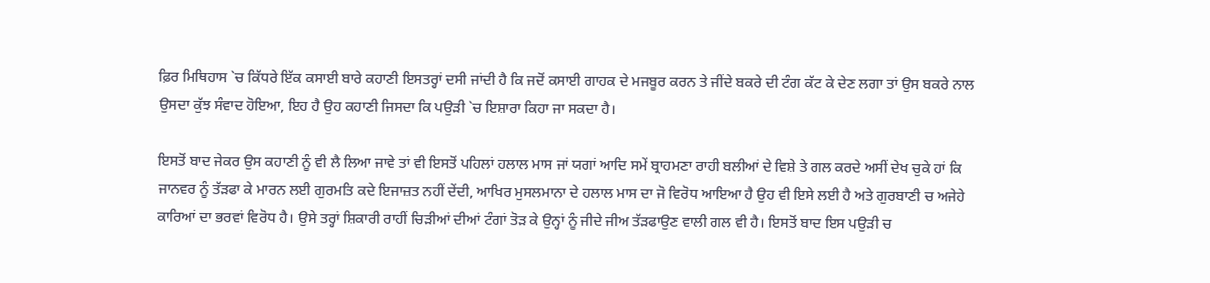ਫ਼ਿਰ ਮਿਥਿਹਾਸ `ਚ ਕਿੱਧਰੇ ਇੱਕ ਕਸਾਈ ਬਾਰੇ ਕਹਾਣੀ ਇਸਤਰ੍ਹਾਂ ਦਸੀ ਜਾਂਦੀ ਹੈ ਕਿ ਜਦੋਂ ਕਸਾਈ ਗਾਹਕ ਦੇ ਮਜਬੂਰ ਕਰਨ ਤੇ ਜੀਂਦੇ ਬਕਰੇ ਦੀ ਟੰਗ ਕੱਟ ਕੇ ਦੇਣ ਲਗਾ ਤਾਂ ਉਸ ਬਕਰੇ ਨਾਲ ਉਸਦਾ ਕੁੱਝ ਸੰਵਾਦ ਹੋਇਆ, ਇਹ ਹੈ ਉਹ ਕਹਾਣੀ ਜਿਸਦਾ ਕਿ ਪਉੜੀ `ਚ ਇਸ਼ਾਰਾ ਕਿਹਾ ਜਾ ਸਕਦਾ ਹੈ।

ਇਸਤੋਂ ਬਾਦ ਜੇਕਰ ਉਸ ਕਹਾਣੀ ਨੂੰ ਵੀ ਲੈ ਲਿਆ ਜਾਵੇ ਤਾਂ ਵੀ ਇਸਤੋਂ ਪਹਿਲਾਂ ਹਲਾਲ ਮਾਸ ਜਾਂ ਯਗਾਂ ਆਦਿ ਸਮੇਂ ਬ੍ਰਾਹਮਣਾ ਰਾਹੀ ਬਲੀਆਂ ਦੇ ਵਿਸ਼ੇ ਤੇ ਗਲ ਕਰਦੇ ਅਸੀਂ ਦੇਖ ਚੁਕੇ ਹਾਂ ਕਿ ਜਾਨਵਰ ਨੂੰ ਤੱੜਫਾ ਕੇ ਮਾਰਨ ਲਈ ਗੁਰਮਤਿ ਕਦੇ ਇਜਾਜ਼ਤ ਨਹੀਂ ਦੇਂਦੀ, ਆਖਿਰ ਮੁਸਲਮਾਨਾ ਦੇ ਹਲਾਲ ਮਾਸ ਦਾ ਜੋ ਵਿਰੋਧ ਆਇਆ ਹੈ ਉਹ ਵੀ ਇਸੇ ਲਈ ਹੈ ਅਤੇ ਗੁਰਬਾਣੀ ਚ ਅਜੇਹੇ ਕਾਰਿਆਂ ਦਾ ਭਰਵਾਂ ਵਿਰੋਧ ਹੈ। ਉਸੇ ਤਰ੍ਹਾਂ ਸ਼ਿਕਾਰੀ ਰਾਹੀਂ ਚਿੜੀਆਂ ਦੀਆਂ ਟੰਗਾਂ ਤੋੜ ਕੇ ਉਨ੍ਹਾਂ ਨੂੰ ਜੀਦੇ ਜੀਅ ਤੱੜਫਾਉਣ ਵਾਲੀ ਗਲ ਵੀ ਹੈ। ਇਸਤੋਂ ਬਾਦ ਇਸ ਪਉੜੀ ਚ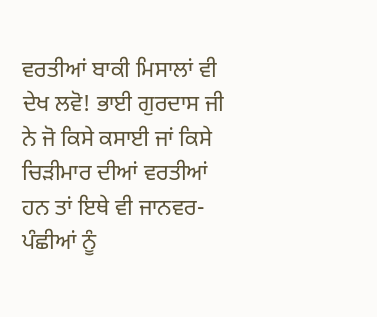ਵਰਤੀਆਂ ਬਾਕੀ ਮਿਸਾਲਾਂ ਵੀ ਦੇਖ ਲਵੋ! ਭਾਈ ਗੁਰਦਾਸ ਜੀ ਨੇ ਜੋ ਕਿਸੇ ਕਸਾਈ ਜਾਂ ਕਿਸੇ ਚਿੜੀਮਾਰ ਦੀਆਂ ਵਰਤੀਆਂ ਹਨ ਤਾਂ ਇਥੇ ਵੀ ਜਾਨਵਰ-ਪੰਛੀਆਂ ਨੂੰ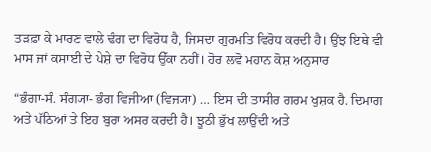ਤੜਫ਼ਾ ਕੇ ਮਾਰਣ ਵਾਲੇ ਢੰਗ ਦਾ ਵਿਰੋਧ ਹੈ, ਜਿਸਦਾ ਗੁਰਮਤਿ ਵਿਰੋਧ ਕਰਦੀ ਹੈ। ਉਂਝ ਇਥੇ ਵੀ ਮਾਸ ਜਾਂ ਕਸਾਈ ਦੇ ਪੇਸ਼ੇ ਦਾ ਵਿਰੋਧ ਉੱਕਾ ਨਹੀਂ। ਹੋਰ ਲਵੋ ਮਹਾਨ ਕੋਸ਼ ਅਨੁਸਾਰ

“ਭੰਗਾ-ਸੰ. ਸੰਗ੍ਯਾ- ਭੰਗ ਵਿਜੀਆ (ਵਿਜ੍ਯਾ) … ਇਸ ਦੀ ਤਾਸੀਰ ਗਰਮ ਖੁਸ਼ਕ ਹੈ. ਦਿਮਾਗ ਅਤੇ ਪੱਠਿਆਂ ਤੇ ਇਹ ਬੁਰਾ ਅਸਰ ਕਰਦੀ ਹੈ। ਝੂਠੀ ਭੁੱਖ ਲਾਉਂਦੀ ਅਤੇ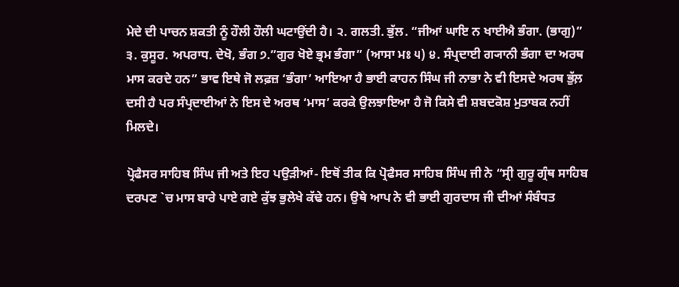ਮੇਦੇ ਦੀ ਪਾਚਨ ਸ਼ਕਤੀ ਨੂੰ ਹੌਲੀ ਹੌਲੀ ਘਟਾਉਂਦੀ ਹੈ। ੨. ਗਲਤੀ. ਭੁੱਲ. “ਜੀਆਂ ਘਾਇ ਨ ਖਾਈਐ ਭੰਗਾ. (ਭਾਗੁ)” ੩. ਕੁਸੂਰ. ਅਪਰਾਧ. ਦੇਖੋ, ਭੰਗ ੭.”ਗੁਰ ਖੋਏ ਭ੍ਰਮ ਭੰਗਾ” (ਆਸਾ ਮਃ ੫) ੪. ਸੰਪ੍ਰਦਾਈ ਗ੍ਯਾਨੀ ਭੰਗਾ ਦਾ ਅਰਥ ਮਾਸ ਕਰਦੇ ਹਨ” ਭਾਵ ਇਥੇ ਜੋ ਲਫ਼ਜ਼ ‘ਭੰਗਾ’ ਆਇਆ ਹੈ ਭਾਈ ਕਾਹਨ ਸਿੰਘ ਜੀ ਨਾਭਾ ਨੇ ਵੀ ਇਸਦੇ ਅਰਥ ਭੁੱਲ਼ ਦਸੀ ਹੈ ਪਰ ਸੰਪ੍ਰਦਾਈਆਂ ਨੇ ਇਸ ਦੇ ਅਰਥ ‘ਮਾਸ’ ਕਰਕੇ ਉਲਝਾਇਆ ਹੈ ਜੋ ਕਿਸੇ ਵੀ ਸ਼ਬਦਕੋਸ਼ ਮੁਤਾਬਕ ਨਹੀਂ ਮਿਲਦੇ।

ਪ੍ਰੋਫੈਸਰ ਸਾਹਿਬ ਸਿੰਘ ਜੀ ਅਤੇ ਇਹ ਪਉੜੀਆਂ- ਇਥੋਂ ਤੀਕ ਕਿ ਪ੍ਰੋਫੈਸਰ ਸਾਹਿਬ ਸਿੰਘ ਜੀ ਨੇ “ਸ੍ਰੀ ਗੁਰੂ ਗ੍ਰੰਥ ਸਾਹਿਬ ਦਰਪਣ `ਚ ਮਾਸ ਬਾਰੇ ਪਾਏ ਗਏ ਕੁੱਝ ਭੁਲੇਖੇ ਕੱਢੇ ਹਨ। ਉਥੇ ਆਪ ਨੇ ਵੀ ਭਾਈ ਗੁਰਦਾਸ ਜੀ ਦੀਆਂ ਸੰਬੰਧਤ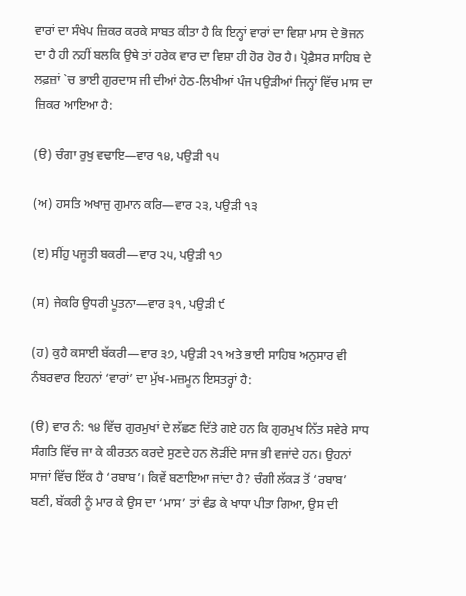ਵਾਰਾਂ ਦਾ ਸੰਖੇਪ ਜ਼ਿਕਰ ਕਰਕੇ ਸਾਬਤ ਕੀਤਾ ਹੈ ਕਿ ਇਨ੍ਹਾਂ ਵਾਰਾਂ ਦਾ ਵਿਸ਼ਾ ਮਾਸ ਦੇ ਭੋਜਨ ਦਾ ਹੈ ਹੀ ਨਹੀਂ ਬਲਕਿ ਉਥੇ ਤਾਂ ਹਰੇਕ ਵਾਰ ਦਾ ਵਿਸ਼ਾ ਹੀ ਹੋਰ ਹੋਰ ਹੈ। ਪ੍ਰੋਫ਼ੈਸਰ ਸਾਹਿਬ ਦੇ ਲਫ਼ਜ਼ਾਂ `ਚ ਭਾਈ ਗੁਰਦਾਸ ਜੀ ਦੀਆਂ ਹੇਠ-ਲਿਖੀਆਂ ਪੰਜ ਪਉੜੀਆਂ ਜਿਨ੍ਹਾਂ ਵਿੱਚ ਮਾਸ ਦਾ ਜ਼ਿਕਰ ਆਇਆ ਹੈ:

(ੳ) ਚੰਗਾ ਰੁਖੁ ਵਢਾਇ—ਵਾਰ ੧੪, ਪਉੜੀ ੧੫

(ਅ) ਹਸਤਿ ਅਖਾਜੁ ਗੁਮਾਨ ਕਰਿ—ਵਾਰ ੨੩, ਪਉੜੀ ੧੩

(ੲ) ਸੀਂਹੁ ਪਜੂਤੀ ਬਕਰੀ—ਵਾਰ ੨੫, ਪਉੜੀ ੧੭

(ਸ) ਜੇਕਰਿ ਉਧਰੀ ਪੂਤਨਾ—ਵਾਰ ੩੧, ਪਉੜੀ ੯

(ਹ) ਕੁਹੈ ਕਸਾਈ ਬੱਕਰੀ—ਵਾਰ ੩੭, ਪਉੜੀ ੨੧ ਅਤੇ ਭਾਈ ਸਾਹਿਬ ਅਨੁਸਾਰ ਵੀ ਨੰਬਰਵਾਰ ਇਹਨਾਂ ‘ਵਾਰਾਂ’ ਦਾ ਮੁੱਖ-ਮਜ਼ਮੂਨ ਇਸਤਰ੍ਹਾਂ ਹੈ:

(ੳ) ਵਾਰ ਨੰ: ੧੪ ਵਿੱਚ ਗੁਰਮੁਖਾਂ ਦੇ ਲੱਛਣ ਦਿੱਤੇ ਗਏ ਹਨ ਕਿ ਗੁਰਮੁਖ ਨਿੱਤ ਸਵੇਰੇ ਸਾਧ ਸੰਗਤਿ ਵਿੱਚ ਜਾ ਕੇ ਕੀਰਤਨ ਕਰਦੇ ਸੁਣਦੇ ਹਨ ਲੋੜੀਂਦੇ ਸਾਜ ਭੀ ਵਜਾਂਦੇ ਹਨ। ਉਹਨਾਂ ਸਾਜਾਂ ਵਿੱਚ ਇੱਕ ਹੈ ‘ਰਬਾਬ’। ਕਿਵੇਂ ਬਣਾਇਆ ਜਾਂਦਾ ਹੈ? ਚੰਗੀ ਲੱਕੜ ਤੋਂ ‘ਰਬਾਬ’ ਬਣੀ, ਬੱਕਰੀ ਨੂੰ ਮਾਰ ਕੇ ਉਸ ਦਾ ‘ਮਾਸ’ ਤਾਂ ਵੰਡ ਕੇ ਖਾਧਾ ਪੀਤਾ ਗਿਆ, ਉਸ ਦੀ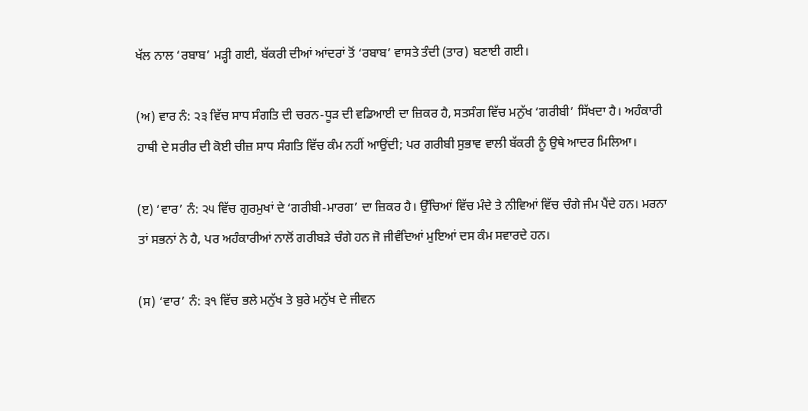ਖੱਲ ਨਾਲ ‘ਰਬਾਬ’ ਮੜ੍ਹੀ ਗਈ, ਬੱਕਰੀ ਦੀਆਂ ਆਂਦਰਾਂ ਤੋਂ ‘ਰਬਾਬ’ ਵਾਸਤੇ ਤੰਦੀ (ਤਾਰ) ਬਣਾਈ ਗਈ।

(ਅ) ਵਾਰ ਨੰ: ੨੩ ਵਿੱਚ ਸਾਧ ਸੰਗਤਿ ਦੀ ਚਰਨ-ਧੂੜ ਦੀ ਵਡਿਆਈ ਦਾ ਜ਼ਿਕਰ ਹੈ, ਸਤਸੰਗ ਵਿੱਚ ਮਨੁੱਖ ‘ਗਰੀਬੀ’ ਸਿੱਖਦਾ ਹੈ। ਅਹੰਕਾਰੀ ਹਾਥੀ ਦੇ ਸਰੀਰ ਦੀ ਕੋਈ ਚੀਜ਼ ਸਾਧ ਸੰਗਤਿ ਵਿੱਚ ਕੰਮ ਨਹੀਂ ਆਉਂਦੀ; ਪਰ ਗਰੀਬੀ ਸੁਭਾਵ ਵਾਲੀ ਬੱਕਰੀ ਨੂੰ ਉਥੇ ਆਦਰ ਮਿਲਿਆ।

(ੲ) ‘ਵਾਰ’ ਨੰ: ੨੫ ਵਿੱਚ ਗੁਰਮੁਖਾਂ ਦੇ ‘ਗਰੀਬੀ-ਮਾਰਗ’ ਦਾ ਜ਼ਿਕਰ ਹੈ। ਉੱਚਿਆਂ ਵਿੱਚ ਮੰਦੇ ਤੇ ਨੀਵਿਆਂ ਵਿੱਚ ਚੰਗੇ ਜੰਮ ਪੈਂਦੇ ਹਨ। ਮਰਨਾ ਤਾਂ ਸਭਨਾਂ ਨੇ ਹੈ, ਪਰ ਅਹੰਕਾਰੀਆਂ ਨਾਲੋਂ ਗਰੀਬੜੇ ਚੰਗੇ ਹਨ ਜੋ ਜੀਵੰਦਿਆਂ ਮੁਇਆਂ ਦਸ ਕੰਮ ਸਵਾਰਦੇ ਹਨ।

(ਸ) ‘ਵਾਰ’ ਨੰ: ੩੧ ਵਿੱਚ ਭਲੇ ਮਨੁੱਖ ਤੇ ਬੁਰੇ ਮਨੁੱਖ ਦੇ ਜੀਵਨ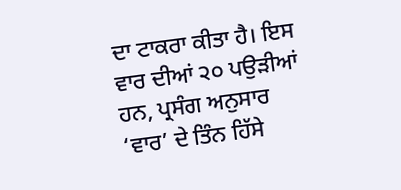ਦਾ ਟਾਕਰਾ ਕੀਤਾ ਹੈ। ਇਸ ਵਾਰ ਦੀਆਂ ੨੦ ਪਉੜੀਆਂ ਹਨ, ਪ੍ਰਸੰਗ ਅਨੁਸਾਰ ‘ਵਾਰ’ ਦੇ ਤਿੰਨ ਹਿੱਸੇ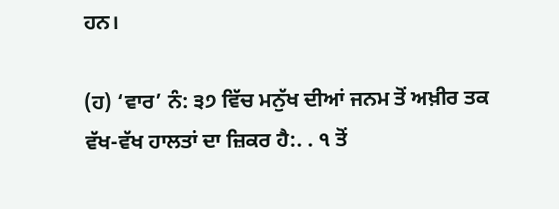ਹਨ।

(ਹ) ‘ਵਾਰ’ ਨੰ: ੩੭ ਵਿੱਚ ਮਨੁੱਖ ਦੀਆਂ ਜਨਮ ਤੋਂ ਅਖ਼ੀਰ ਤਕ ਵੱਖ-ਵੱਖ ਹਾਲਤਾਂ ਦਾ ਜ਼ਿਕਰ ਹੈ:. . ੧ ਤੋਂ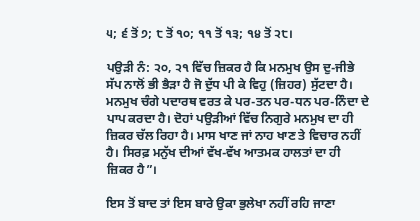੫; ੬ ਤੋਂ ੭; ੮ ਤੋਂ ੧੦; ੧੧ ਤੋਂ ੧੩; ੧੪ ਤੋਂ ੨੮।

ਪਉੜੀ ਨੰ: ੨੦, ੨੧ ਵਿੱਚ ਜ਼ਿਕਰ ਹੈ ਕਿ ਮਨਮੁਖ ਉਸ ਦੁ-ਜੀਭੇ ਸੱਪ ਨਾਲੋਂ ਭੀ ਭੈੜਾ ਹੈ ਜੋ ਦੁੱਧ ਪੀ ਕੇ ਵਿਹੁ (ਜ਼ਿਹਰ) ਸੁੱਟਦਾ ਹੈ। ਮਨਮੁਖ ਚੰਗੇ ਪਦਾਰਥ ਵਰਤ ਕੇ ਪਰ-ਤਨ ਪਰ-ਧਨ ਪਰ-ਨਿੰਦਾ ਦੇ ਪਾਪ ਕਰਦਾ ਹੈ। ਦੋਹਾਂ ਪਉੜੀਆਂ ਵਿੱਚ ਨਿਗੁਰੇ ਮਨਮੁਖ ਦਾ ਹੀ ਜ਼ਿਕਰ ਚੱਲ ਰਿਹਾ ਹੈ। ਮਾਸ ਖਾਣ ਜਾਂ ਨਾਹ ਖਾਣ ਤੇ ਵਿਚਾਰ ਨਹੀਂ ਹੈ। ਸਿਰਫ਼ ਮਨੁੱਖ ਦੀਆਂ ਵੱਖ-ਵੱਖ ਆਤਮਕ ਹਾਲਤਾਂ ਦਾ ਹੀ ਜ਼ਿਕਰ ਹੈ”।

ਇਸ ਤੋਂ ਬਾਦ ਤਾਂ ਇਸ ਬਾਰੇ ਉਕਾ ਭੁਲੇਖਾ ਨਹੀਂ ਰਹਿ ਜਾਣਾ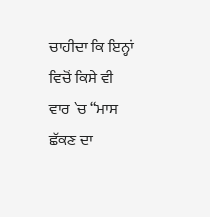ਚਾਹੀਦਾ ਕਿ ਇਨ੍ਹਾਂ ਵਿਚੋਂ ਕਿਸੇ ਵੀ ਵਾਰ `ਚ “ਮਾਸ ਛੱਕਣ ਦਾ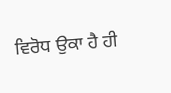ਵਿਰੋਧ ਉਕਾ ਹੈ ਹੀ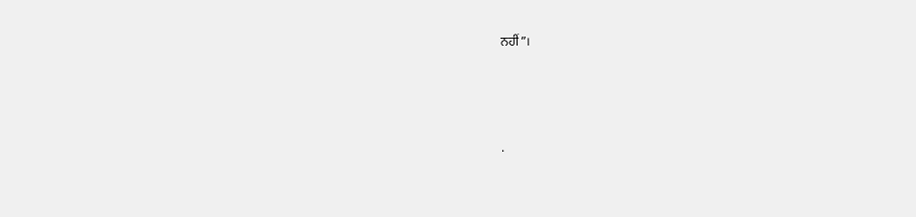ਨਹੀਂ”।




.